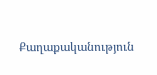Քաղաքականություն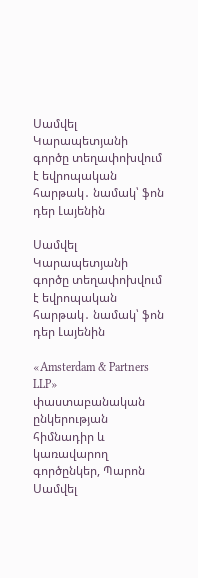Սամվել Կարապետյանի գործը տեղափոխվում է եվրոպական հարթակ․ նամակ՝ ֆոն դեր Լայենին

Սամվել Կարապետյանի գործը տեղափոխվում է եվրոպական հարթակ․ նամակ՝ ֆոն դեր Լայենին

«Amsterdam & Partners LLP» փաստաբանական ընկերության հիմնադիր և կառավարող գործընկեր, Պարոն Սամվել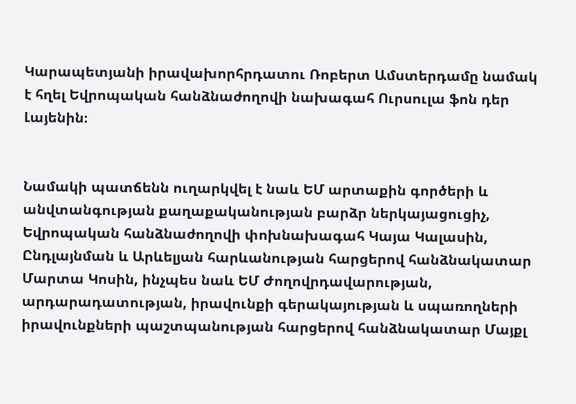Կարապետյանի իրավախորհրդատու Ռոբերտ Ամստերդամը նամակ է հղել Եվրոպական հանձնաժողովի նախագահ Ուրսուլա ֆոն դեր Լայենին։


Նամակի պատճենն ուղարկվել է նաև ԵՄ արտաքին գործերի և անվտանգության քաղաքականության բարձր ներկայացուցիչ, Եվրոպական հանձնաժողովի փոխնախագահ Կայա Կալասին, Ընդլայնման և Արևելյան հարևանության հարցերով հանձնակատար Մարտա Կոսին, ինչպես նաև ԵՄ Ժողովրդավարության, արդարադատության, իրավունքի գերակայության և սպառողների իրավունքների պաշտպանության հարցերով հանձնակատար Մայքլ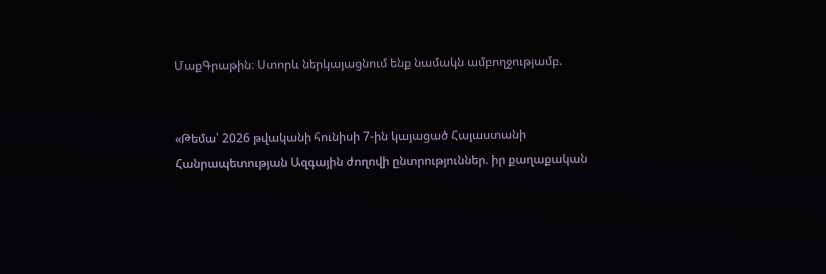ՄաքԳրաթին։ Ստորև ներկայացնում ենք նամակն ամբողջությամբ.


«Թեմա՝ 2026 թվականի հունիսի 7-ին կայացած Հայաստանի Հանրապետության Ազգային ժողովի ընտրություններ. իր քաղաքական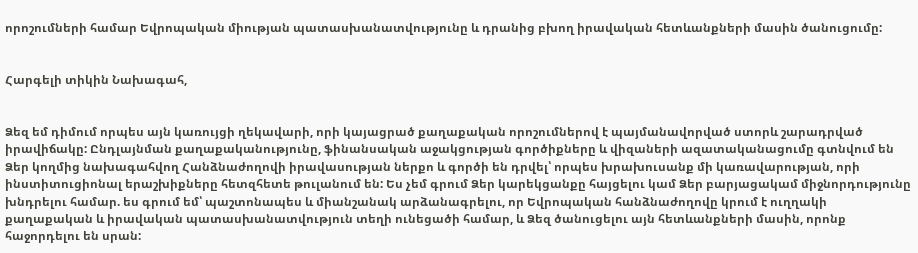որոշումների համար Եվրոպական միության պատասխանատվությունը և դրանից բխող իրավական հետևանքների մասին ծանուցումը:


Հարգելի տիկին Նախագահ,


Ձեզ եմ դիմում որպես այն կառույցի ղեկավարի, որի կայացրած քաղաքական որոշումներով է պայմանավորված ստորև շարադրված իրավիճակը: Ընդլայնման քաղաքականությունը, ֆինանսական աջակցության գործիքները և վիզաների ազատականացումը գտնվում են Ձեր կողմից նախագահվող Հանձնաժողովի իրավասության ներքո և գործի են դրվել՝ որպես խրախուսանք մի կառավարության, որի ինստիտուցիոնալ երաշխիքները հետզհետե թուլանում են: Ես չեմ գրում Ձեր կարեկցանքը հայցելու կամ Ձեր բարյացակամ միջնորդությունը խնդրելու համար. ես գրում եմ՝ պաշտոնապես և միանշանակ արձանագրելու, որ Եվրոպական հանձնաժողովը կրում է ուղղակի քաղաքական և իրավական պատասխանատվություն տեղի ունեցածի համար, և Ձեզ ծանուցելու այն հետևանքների մասին, որոնք հաջորդելու են սրան: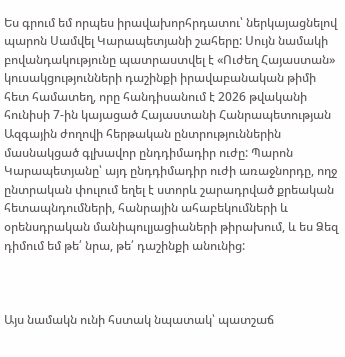Ես գրում եմ որպես իրավախորհրդատու՝ ներկայացնելով պարոն Սամվել Կարապետյանի շահերը: Սույն նամակի բովանդակությունը պատրաստվել է «Ուժեղ Հայաստան» կուսակցությունների դաշինքի իրավաբանական թիմի հետ համատեղ, որը հանդիսանում է 2026 թվականի հունիսի 7-ին կայացած Հայաստանի Հանրապետության Ազգային ժողովի հերթական ընտրություններին մասնակցած գլխավոր ընդդիմադիր ուժը: Պարոն Կարապետյանը՝ այդ ընդդիմադիր ուժի առաջնորդը, ողջ ընտրական փուլում եղել է ստորև շարադրված քրեական հետապնդումների, հանրային ահաբեկումների և օրենսդրական մանիպուլյացիաների թիրախում, և ես Ձեզ դիմում եմ թե՛ նրա, թե՛ դաշինքի անունից:



Այս նամակն ունի հստակ նպատակ՝ պատշաճ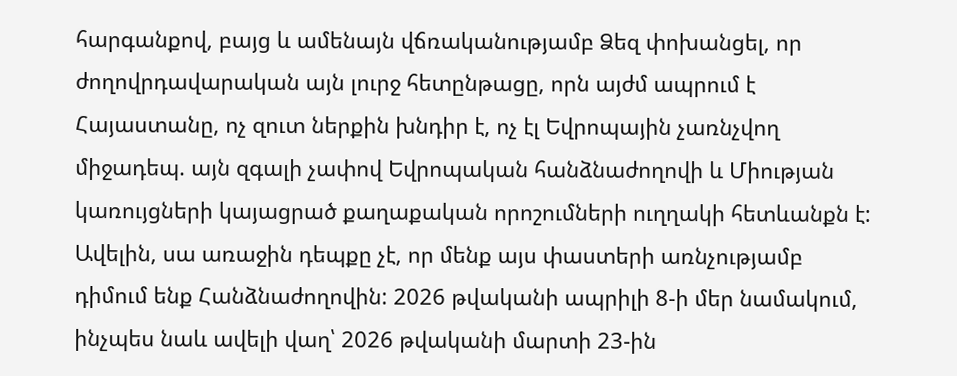հարգանքով, բայց և ամենայն վճռականությամբ Ձեզ փոխանցել, որ ժողովրդավարական այն լուրջ հետընթացը, որն այժմ ապրում է Հայաստանը, ոչ զուտ ներքին խնդիր է, ոչ էլ Եվրոպային չառնչվող միջադեպ. այն զգալի չափով Եվրոպական հանձնաժողովի և Միության կառույցների կայացրած քաղաքական որոշումների ուղղակի հետևանքն է: Ավելին, սա առաջին դեպքը չէ, որ մենք այս փաստերի առնչությամբ դիմում ենք Հանձնաժողովին: 2026 թվականի ապրիլի 8-ի մեր նամակում, ինչպես նաև ավելի վաղ՝ 2026 թվականի մարտի 23-ին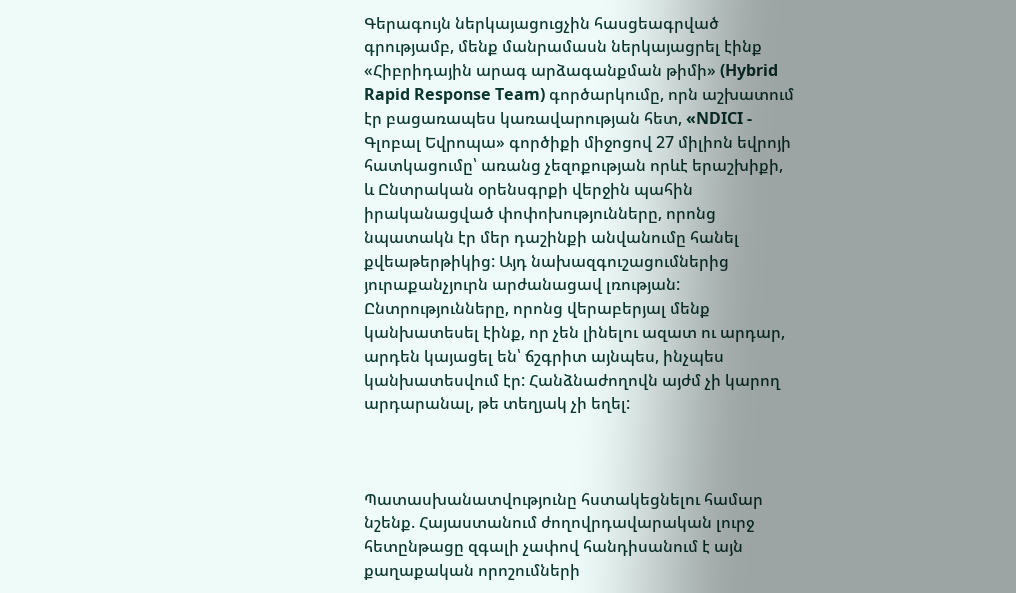Գերագույն ներկայացուցչին հասցեագրված գրությամբ, մենք մանրամասն ներկայացրել էինք «Հիբրիդային արագ արձագանքման թիմի» (Hybrid Rapid Response Team) գործարկումը, որն աշխատում էր բացառապես կառավարության հետ, «NDICI - Գլոբալ Եվրոպա» գործիքի միջոցով 27 միլիոն եվրոյի հատկացումը՝ առանց չեզոքության որևէ երաշխիքի, և Ընտրական օրենսգրքի վերջին պահին իրականացված փոփոխությունները, որոնց նպատակն էր մեր դաշինքի անվանումը հանել քվեաթերթիկից: Այդ նախազգուշացումներից յուրաքանչյուրն արժանացավ լռության: Ընտրությունները, որոնց վերաբերյալ մենք կանխատեսել էինք, որ չեն լինելու ազատ ու արդար, արդեն կայացել են՝ ճշգրիտ այնպես, ինչպես կանխատեսվում էր: Հանձնաժողովն այժմ չի կարող արդարանալ, թե տեղյակ չի եղել:



Պատասխանատվությունը հստակեցնելու համար նշենք. Հայաստանում ժողովրդավարական լուրջ հետընթացը զգալի չափով հանդիսանում է այն քաղաքական որոշումների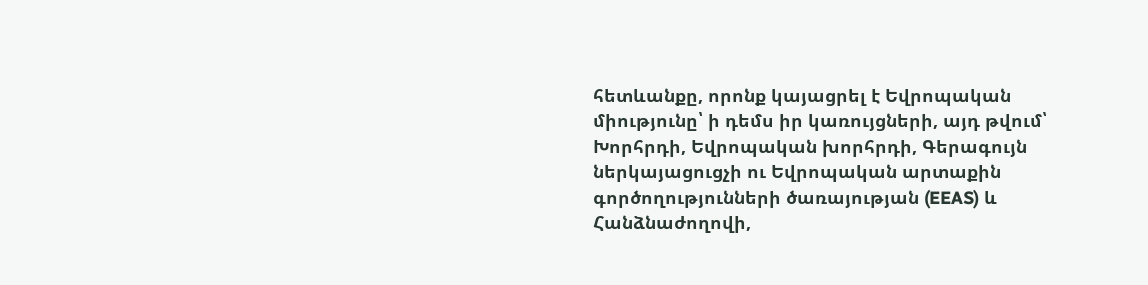հետևանքը, որոնք կայացրել է Եվրոպական միությունը՝ ի դեմս իր կառույցների, այդ թվում՝ Խորհրդի, Եվրոպական խորհրդի, Գերագույն ներկայացուցչի ու Եվրոպական արտաքին գործողությունների ծառայության (EEAS) և Հանձնաժողովի,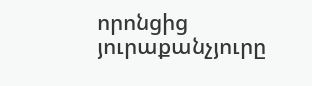որոնցից յուրաքանչյուրը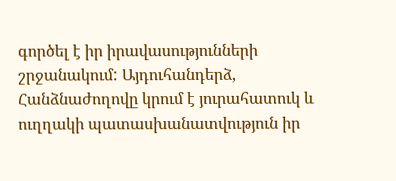գործել է իր իրավասությունների շրջանակում: Այդուհանդերձ, Հանձնաժողովը կրում է յուրահատուկ և ուղղակի պատասխանատվություն իր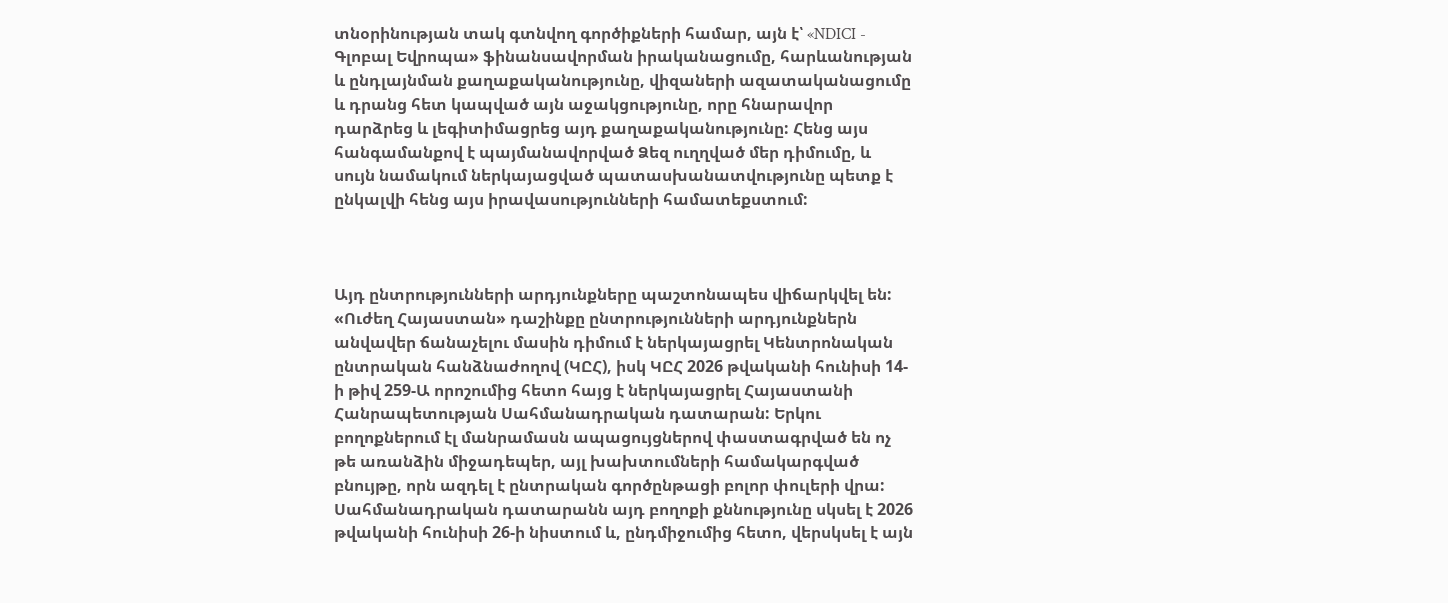տնօրինության տակ գտնվող գործիքների համար, այն է՝ «NDICI - Գլոբալ Եվրոպա» ֆինանսավորման իրականացումը, հարևանության և ընդլայնման քաղաքականությունը, վիզաների ազատականացումը և դրանց հետ կապված այն աջակցությունը, որը հնարավոր դարձրեց և լեգիտիմացրեց այդ քաղաքականությունը: Հենց այս հանգամանքով է պայմանավորված Ձեզ ուղղված մեր դիմումը, և սույն նամակում ներկայացված պատասխանատվությունը պետք է ընկալվի հենց այս իրավասությունների համատեքստում:



Այդ ընտրությունների արդյունքները պաշտոնապես վիճարկվել են: «Ուժեղ Հայաստան» դաշինքը ընտրությունների արդյունքներն անվավեր ճանաչելու մասին դիմում է ներկայացրել Կենտրոնական ընտրական հանձնաժողով (ԿԸՀ), իսկ ԿԸՀ 2026 թվականի հունիսի 14-ի թիվ 259-Ա որոշումից հետո հայց է ներկայացրել Հայաստանի Հանրապետության Սահմանադրական դատարան: Երկու բողոքներում էլ մանրամասն ապացույցներով փաստագրված են ոչ թե առանձին միջադեպեր, այլ խախտումների համակարգված բնույթը, որն ազդել է ընտրական գործընթացի բոլոր փուլերի վրա: Սահմանադրական դատարանն այդ բողոքի քննությունը սկսել է 2026 թվականի հունիսի 26-ի նիստում և, ընդմիջումից հետո, վերսկսել է այն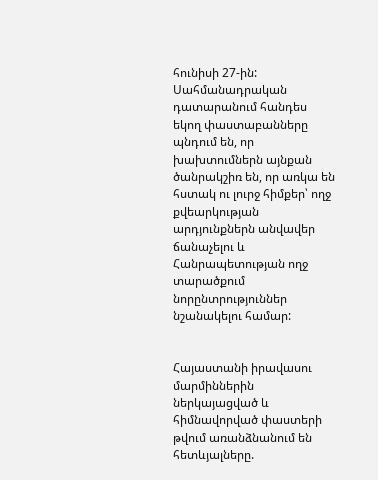հունիսի 27-ին: Սահմանադրական դատարանում հանդես եկող փաստաբանները պնդում են, որ խախտումներն այնքան ծանրակշիռ են, որ առկա են հստակ ու լուրջ հիմքեր՝ ողջ քվեարկության արդյունքներն անվավեր ճանաչելու և Հանրապետության ողջ տարածքում նորընտրություններ նշանակելու համար:


Հայաստանի իրավասու մարմիններին ներկայացված և հիմնավորված փաստերի թվում առանձնանում են հետևյալները.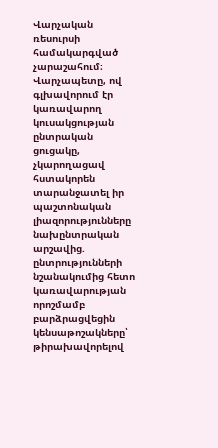Վարչական ռեսուրսի համակարգված չարաշահում։ Վարչապետը, ով գլխավորում էր կառավարող կուսակցության ընտրական ցուցակը, չկարողացավ հստակորեն տարանջատել իր պաշտոնական լիազորությունները նախընտրական արշավից. ընտրությունների նշանակումից հետո կառավարության որոշմամբ բարձրացվեցին կենսաթոշակները՝ թիրախավորելով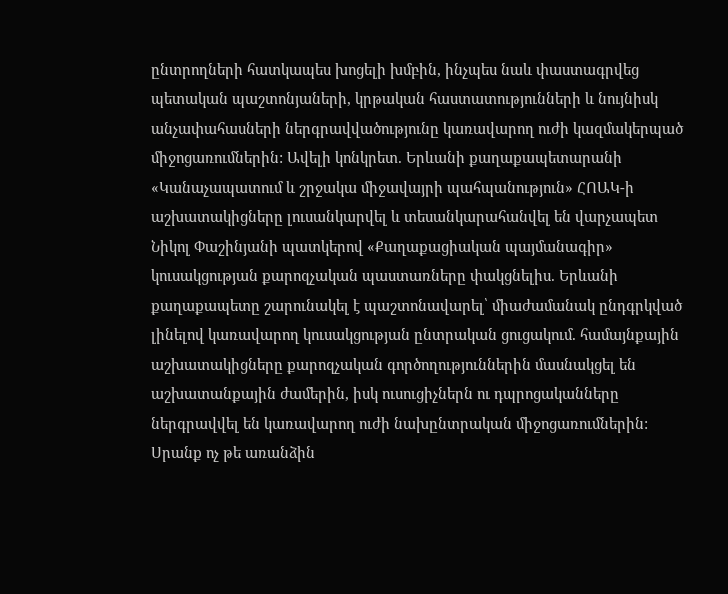ընտրողների հատկապես խոցելի խմբին, ինչպես նաև փաստագրվեց պետական պաշտոնյաների, կրթական հաստատությունների և նույնիսկ անչափահասների ներգրավվածությունը կառավարող ուժի կազմակերպած միջոցառումներին: Ավելի կոնկրետ. Երևանի քաղաքապետարանի «Կանաչապատում և շրջակա միջավայրի պահպանություն» ՀՈԱԿ-ի աշխատակիցները լուսանկարվել և տեսանկարահանվել են վարչապետ Նիկոլ Փաշինյանի պատկերով «Քաղաքացիական պայմանագիր» կուսակցության քարոզչական պաստառները փակցնելիս. Երևանի քաղաքապետը շարունակել է պաշտոնավարել՝ միաժամանակ ընդգրկված լինելով կառավարող կուսակցության ընտրական ցուցակում. համայնքային աշխատակիցները քարոզչական գործողություններին մասնակցել են աշխատանքային ժամերին, իսկ ուսուցիչներն ու դպրոցականները ներգրավվել են կառավարող ուժի նախընտրական միջոցառումներին: Սրանք ոչ թե առանձին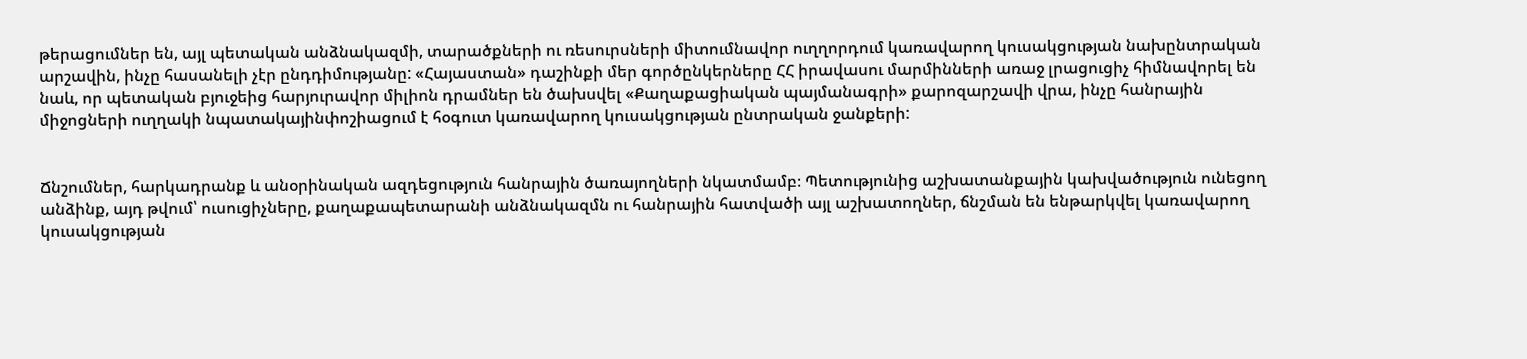թերացումներ են, այլ պետական անձնակազմի, տարածքների ու ռեսուրսների միտումնավոր ուղղորդում կառավարող կուսակցության նախընտրական արշավին, ինչը հասանելի չէր ընդդիմությանը: «Հայաստան» դաշինքի մեր գործընկերները ՀՀ իրավասու մարմինների առաջ լրացուցիչ հիմնավորել են նաև, որ պետական բյուջեից հարյուրավոր միլիոն դրամներ են ծախսվել «Քաղաքացիական պայմանագրի» քարոզարշավի վրա, ինչը հանրային միջոցների ուղղակի նպատակայինփոշիացում է հօգուտ կառավարող կուսակցության ընտրական ջանքերի:


Ճնշումներ, հարկադրանք և անօրինական ազդեցություն հանրային ծառայողների նկատմամբ։ Պետությունից աշխատանքային կախվածություն ունեցող անձինք, այդ թվում՝ ուսուցիչները, քաղաքապետարանի անձնակազմն ու հանրային հատվածի այլ աշխատողներ, ճնշման են ենթարկվել կառավարող կուսակցության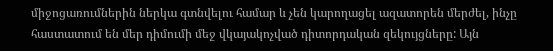միջոցառումներին ներկա գտնվելու համար և չեն կարողացել ազատորեն մերժել, ինչը հաստատում են մեր դիմումի մեջ վկայակոչված դիտորդական զեկույցները: Այն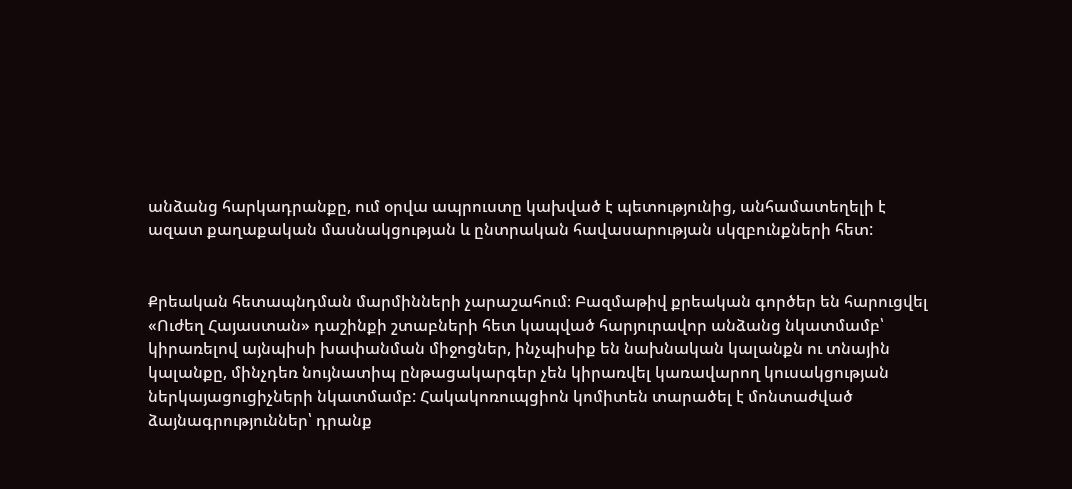անձանց հարկադրանքը, ում օրվա ապրուստը կախված է պետությունից, անհամատեղելի է ազատ քաղաքական մասնակցության և ընտրական հավասարության սկզբունքների հետ:


Քրեական հետապնդման մարմինների չարաշահում։ Բազմաթիվ քրեական գործեր են հարուցվել «Ուժեղ Հայաստան» դաշինքի շտաբների հետ կապված հարյուրավոր անձանց նկատմամբ՝ կիրառելով այնպիսի խափանման միջոցներ, ինչպիսիք են նախնական կալանքն ու տնային կալանքը, մինչդեռ նույնատիպ ընթացակարգեր չեն կիրառվել կառավարող կուսակցության ներկայացուցիչների նկատմամբ: Հակակոռուպցիոն կոմիտեն տարածել է մոնտաժված ձայնագրություններ՝ դրանք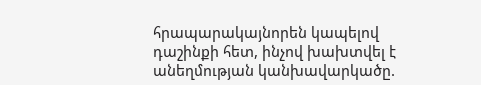հրապարակայնորեն կապելով դաշինքի հետ, ինչով խախտվել է անեղմության կանխավարկածը.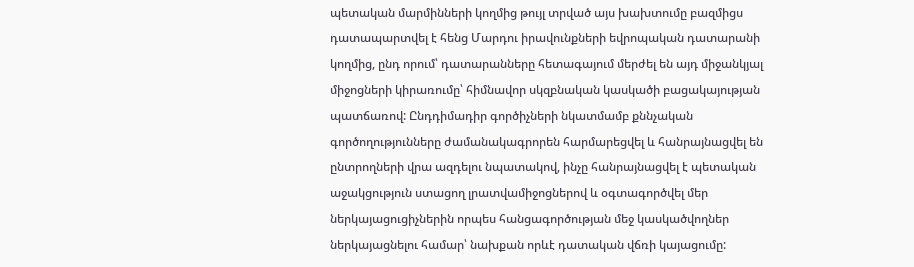պետական մարմինների կողմից թույլ տրված այս խախտումը բազմիցս դատապարտվել է հենց Մարդու իրավունքների եվրոպական դատարանի կողմից, ընդ որում՝ դատարանները հետագայում մերժել են այդ միջանկյալ միջոցների կիրառումը՝ հիմնավոր սկզբնական կասկածի բացակայության պատճառով: Ընդդիմադիր գործիչների նկատմամբ քննչական գործողությունները ժամանակագրորեն հարմարեցվել և հանրայնացվել են ընտրողների վրա ազդելու նպատակով, ինչը հանրայնացվել է պետական աջակցություն ստացող լրատվամիջոցներով և օգտագործվել մեր ներկայացուցիչներին որպես հանցագործության մեջ կասկածվողներ ներկայացնելու համար՝ նախքան որևէ դատական վճռի կայացումը: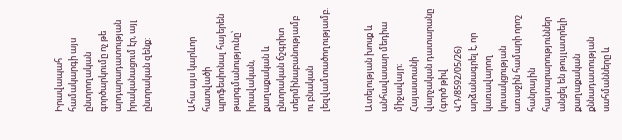Իրավապահ համակարգի այս ընտրողական գործարկումը ոչ թե արդարադատության իրականացում էր, այլ ընտրական զենք:


Ահա այս կարևոր հատվածի պրոֆեսիոնալ հայերեն թարգմանությունը՝ իրավական, քաղաքական և ընտրական ճշգրիտ տերմինաբանությամբ ու բնական լեզվամտածողությամբ.


Ատելության խոսք և անհավասար մեդիա միջավայր։ Հայաստանի վարչական դատարանը (գործ թիվ ՎԴ/8592/05/26) արձանագրել է, որ կառավարող կուսակցության առաջին համարի որոշ հանրային հայտարարություններ անցել են թույլատրելի քաղաքական քննադատության սահմանները և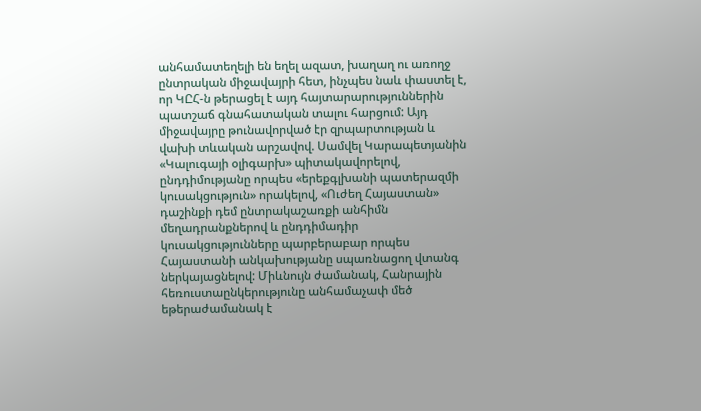անհամատեղելի են եղել ազատ, խաղաղ ու առողջ ընտրական միջավայրի հետ, ինչպես նաև փաստել է, որ ԿԸՀ-ն թերացել է այդ հայտարարություններին պատշաճ գնահատական տալու հարցում: Այդ միջավայրը թունավորված էր զրպարտության և վախի տևական արշավով. Սամվել Կարապետյանին «Կալուգայի օլիգարխ» պիտակավորելով, ընդդիմությանը որպես «երեքգլխանի պատերազմի կուսակցություն» որակելով, «Ուժեղ Հայաստան» դաշինքի դեմ ընտրակաշառքի անհիմն մեղադրանքներով և ընդդիմադիր կուսակցությունները պարբերաբար որպես Հայաստանի անկախությանը սպառնացող վտանգ ներկայացնելով: Միևնույն ժամանակ, Հանրային հեռուստաընկերությունը անհամաչափ մեծ եթերաժամանակ է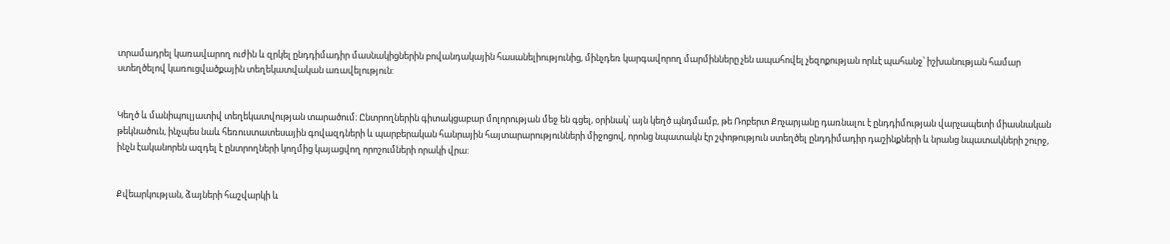տրամադրել կառավարող ուժին և զրկել ընդդիմադիր մասնակիցներին բովանդակային հասանելիությունից, մինչդեռ կարգավորող մարմինները չեն ապահովել չեզոքության որևէ պահանջ՝ իշխանության համար ստեղծելով կառուցվածքային տեղեկատվական առավելություն:


Կեղծ և մանիպուլյատիվ տեղեկատվության տարածում։ Ընտրողներին գիտակցաբար մոլորության մեջ են գցել, օրինակ՝ այն կեղծ պնդմամբ, թե Ռոբերտ Քոչարյանը դառնալու է ընդդիմության վարչապետի միասնական թեկնածուն, ինչպես նաև հեռուստատեսային գովազդների և պարբերական հանրային հայտարարությունների միջոցով, որոնց նպատակն էր շփոթություն ստեղծել ընդդիմադիր դաշինքների և նրանց նպատակների շուրջ, ինչն էականորեն ազդել է ընտրողների կողմից կայացվող որոշումների որակի վրա:


Քվեարկության, ձայների հաշվարկի և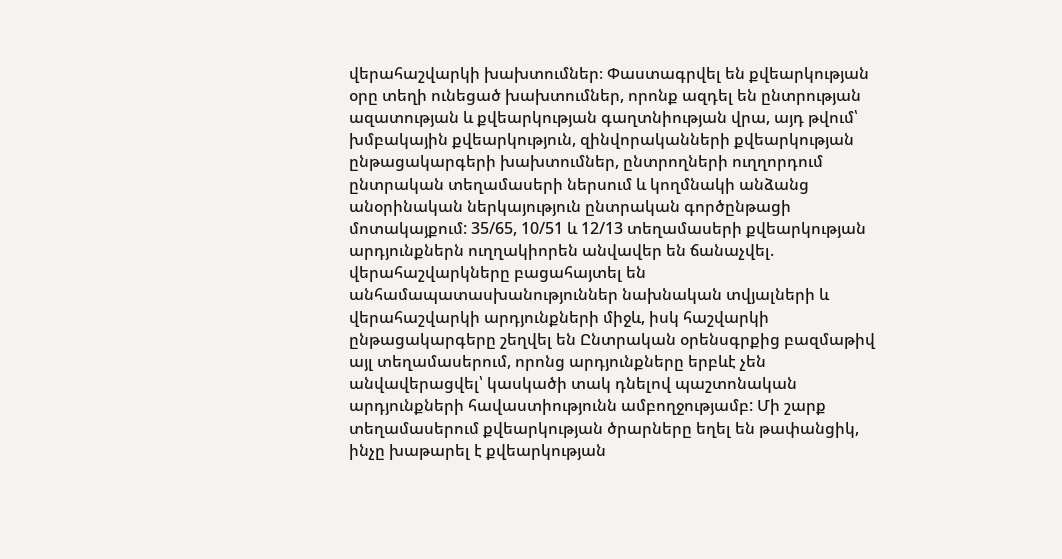վերահաշվարկի խախտումներ։ Փաստագրվել են քվեարկության օրը տեղի ունեցած խախտումներ, որոնք ազդել են ընտրության ազատության և քվեարկության գաղտնիության վրա, այդ թվում՝ խմբակային քվեարկություն, զինվորականների քվեարկության ընթացակարգերի խախտումներ, ընտրողների ուղղորդում ընտրական տեղամասերի ներսում և կողմնակի անձանց անօրինական ներկայություն ընտրական գործընթացի մոտակայքում: 35/65, 10/51 և 12/13 տեղամասերի քվեարկության արդյունքներն ուղղակիորեն անվավեր են ճանաչվել. վերահաշվարկները բացահայտել են անհամապատասխանություններ նախնական տվյալների և վերահաշվարկի արդյունքների միջև, իսկ հաշվարկի ընթացակարգերը շեղվել են Ընտրական օրենսգրքից բազմաթիվ այլ տեղամասերում, որոնց արդյունքները երբևէ չեն անվավերացվել՝ կասկածի տակ դնելով պաշտոնական արդյունքների հավաստիությունն ամբողջությամբ: Մի շարք տեղամասերում քվեարկության ծրարները եղել են թափանցիկ, ինչը խաթարել է քվեարկության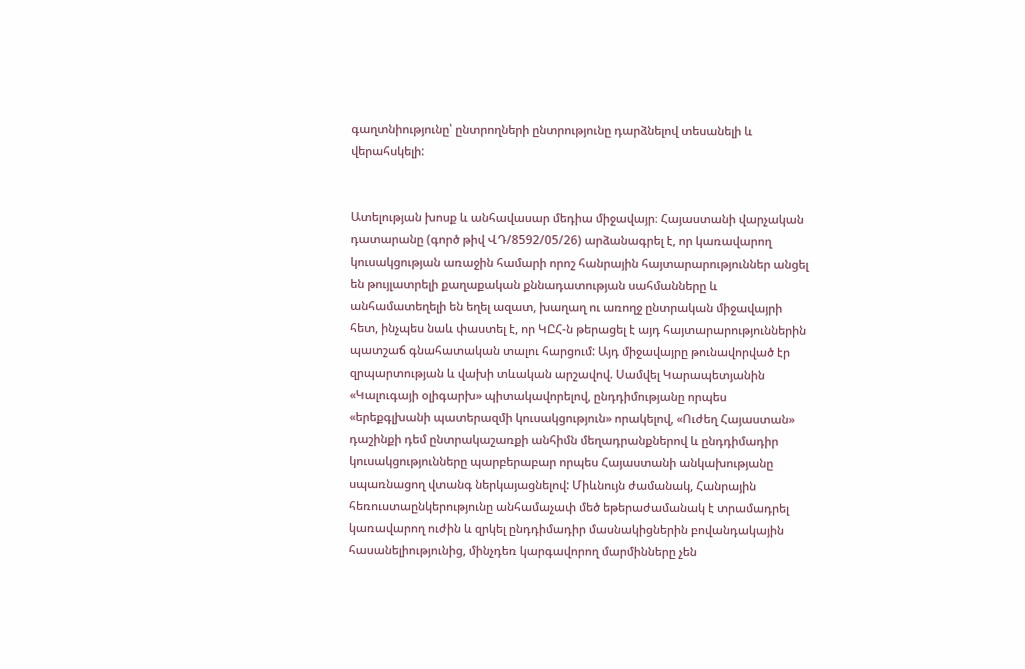գաղտնիությունը՝ ընտրողների ընտրությունը դարձնելով տեսանելի և վերահսկելի:


Ատելության խոսք և անհավասար մեդիա միջավայր։ Հայաստանի վարչական դատարանը (գործ թիվ ՎԴ/8592/05/26) արձանագրել է, որ կառավարող կուսակցության առաջին համարի որոշ հանրային հայտարարություններ անցել են թույլատրելի քաղաքական քննադատության սահմանները և անհամատեղելի են եղել ազատ, խաղաղ ու առողջ ընտրական միջավայրի հետ, ինչպես նաև փաստել է, որ ԿԸՀ-ն թերացել է այդ հայտարարություններին պատշաճ գնահատական տալու հարցում: Այդ միջավայրը թունավորված էր զրպարտության և վախի տևական արշավով. Սամվել Կարապետյանին «Կալուգայի օլիգարխ» պիտակավորելով, ընդդիմությանը որպես «երեքգլխանի պատերազմի կուսակցություն» որակելով, «Ուժեղ Հայաստան» դաշինքի դեմ ընտրակաշառքի անհիմն մեղադրանքներով և ընդդիմադիր կուսակցությունները պարբերաբար որպես Հայաստանի անկախությանը սպառնացող վտանգ ներկայացնելով: Միևնույն ժամանակ, Հանրային հեռուստաընկերությունը անհամաչափ մեծ եթերաժամանակ է տրամադրել կառավարող ուժին և զրկել ընդդիմադիր մասնակիցներին բովանդակային հասանելիությունից, մինչդեռ կարգավորող մարմինները չեն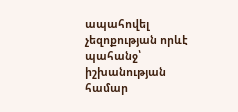ապահովել չեզոքության որևէ պահանջ՝ իշխանության համար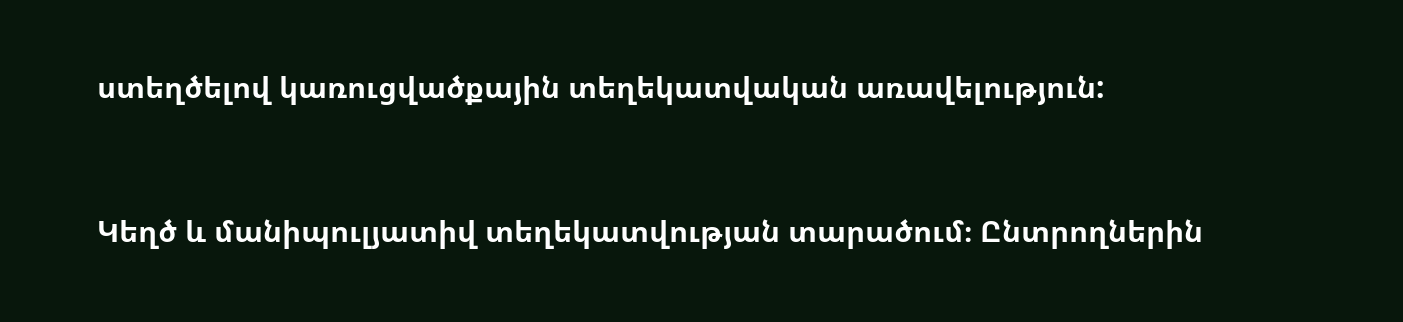ստեղծելով կառուցվածքային տեղեկատվական առավելություն:


Կեղծ և մանիպուլյատիվ տեղեկատվության տարածում։ Ընտրողներին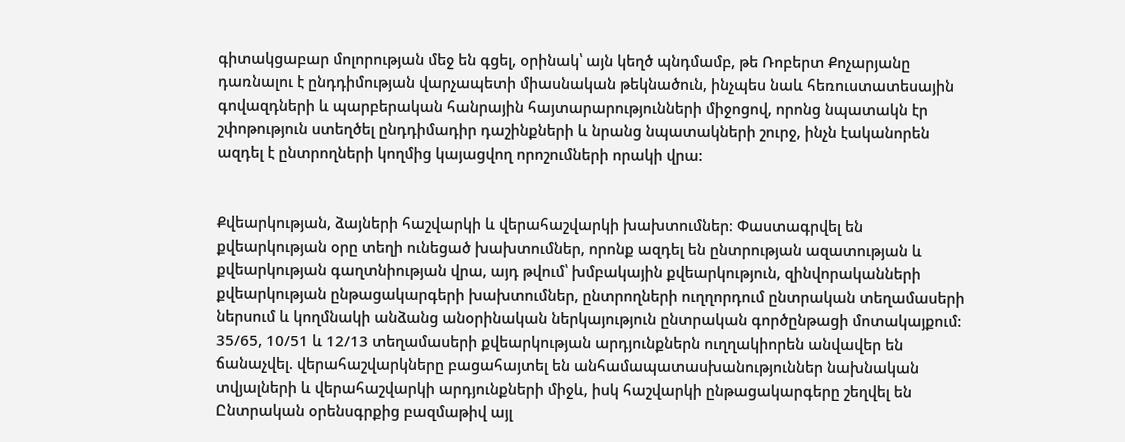գիտակցաբար մոլորության մեջ են գցել, օրինակ՝ այն կեղծ պնդմամբ, թե Ռոբերտ Քոչարյանը դառնալու է ընդդիմության վարչապետի միասնական թեկնածուն, ինչպես նաև հեռուստատեսային գովազդների և պարբերական հանրային հայտարարությունների միջոցով, որոնց նպատակն էր շփոթություն ստեղծել ընդդիմադիր դաշինքների և նրանց նպատակների շուրջ, ինչն էականորեն ազդել է ընտրողների կողմից կայացվող որոշումների որակի վրա:


Քվեարկության, ձայների հաշվարկի և վերահաշվարկի խախտումներ։ Փաստագրվել են քվեարկության օրը տեղի ունեցած խախտումներ, որոնք ազդել են ընտրության ազատության և քվեարկության գաղտնիության վրա, այդ թվում՝ խմբակային քվեարկություն, զինվորականների քվեարկության ընթացակարգերի խախտումներ, ընտրողների ուղղորդում ընտրական տեղամասերի ներսում և կողմնակի անձանց անօրինական ներկայություն ընտրական գործընթացի մոտակայքում: 35/65, 10/51 և 12/13 տեղամասերի քվեարկության արդյունքներն ուղղակիորեն անվավեր են ճանաչվել. վերահաշվարկները բացահայտել են անհամապատասխանություններ նախնական տվյալների և վերահաշվարկի արդյունքների միջև, իսկ հաշվարկի ընթացակարգերը շեղվել են Ընտրական օրենսգրքից բազմաթիվ այլ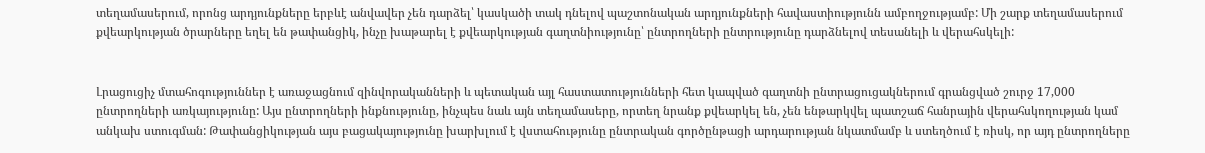տեղամասերում, որոնց արդյունքները երբևէ անվավեր չեն դարձել՝ կասկածի տակ դնելով պաշտոնական արդյունքների հավաստիությունն ամբողջությամբ: Մի շարք տեղամասերում քվեարկության ծրարները եղել են թափանցիկ, ինչը խաթարել է քվեարկության գաղտնիությունը՝ ընտրողների ընտրությունը դարձնելով տեսանելի և վերահսկելի:


Լրացուցիչ մտահոգություններ է առաջացնում զինվորականների և պետական այլ հաստատությունների հետ կապված գաղտնի ընտրացուցակներում գրանցված շուրջ 17,000 ընտրողների առկայությունը: Այս ընտրողների ինքնությունը, ինչպես նաև այն տեղամասերը, որտեղ նրանք քվեարկել են, չեն ենթարկվել պատշաճ հանրային վերահսկողության կամ անկախ ստուգման: Թափանցիկության այս բացակայությունը խարխլում է վստահությունը ընտրական գործընթացի արդարության նկատմամբ և ստեղծում է ռիսկ, որ այդ ընտրողները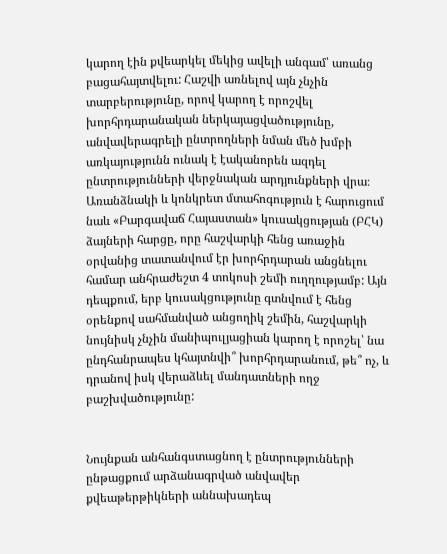կարող էին քվեարկել մեկից ավելի անգամ՝ առանց բացահայտվելու: Հաշվի առնելով այն չնչին տարբերությունը, որով կարող է որոշվել խորհրդարանական ներկայացվածությունը, անվավերագրելի ընտրողների նման մեծ խմբի առկայությունն ունակ է էականորեն ազդել ընտրությունների վերջնական արդյունքների վրա։ Առանձնակի և կոնկրետ մտահոգություն է հարուցում նաև «Բարգավաճ Հայաստան» կուսակցության (ԲՀԿ) ձայների հարցը, որը հաշվարկի հենց առաջին օրվանից տատանվում էր խորհրդարան անցնելու համար անհրաժեշտ 4 տոկոսի շեմի ուղղությամբ: Այն դեպքում, երբ կուսակցությունը գտնվում է հենց օրենքով սահմանված անցողիկ շեմին, հաշվարկի նույնիսկ չնչին մանիպուլյացիան կարող է որոշել՝ նա ընդհանրապես կհայտնվի՞ խորհրդարանում, թե՞ ոչ, և դրանով իսկ վերաձևել մանդատների ողջ բաշխվածությունը:


Նույնքան անհանգստացնող է ընտրությունների ընթացքում արձանագրված անվավեր քվեաթերթիկների աննախադեպ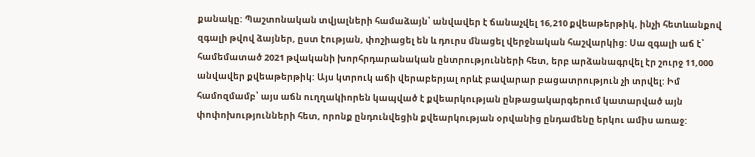քանակը: Պաշտոնական տվյալների համաձայն՝ անվավեր է ճանաչվել 16,210 քվեաթերթիկ, ինչի հետևանքով զգալի թվով ձայներ, ըստ էության, փոշիացել են և դուրս մնացել վերջնական հաշվարկից: Սա զգալի աճ է՝ համեմատած 2021 թվականի խորհրդարանական ընտրությունների հետ, երբ արձանագրվել էր շուրջ 11,000 անվավեր քվեաթերթիկ: Այս կտրուկ աճի վերաբերյալ որևէ բավարար բացատրություն չի տրվել: Իմ համոզմամբ՝ այս աճն ուղղակիորեն կապված է քվեարկության ընթացակարգերում կատարված այն փոփոխությունների հետ, որոնք ընդունվեցին քվեարկության օրվանից ընդամենը երկու ամիս առաջ: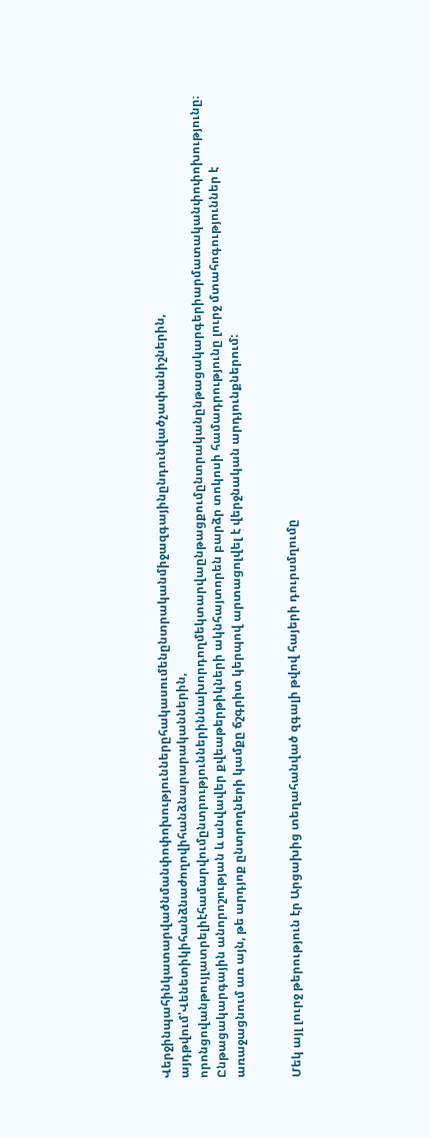Վերջինպահինկատարվածնմանփոփոխություններըհակասումենընտրականմիջազգայինընդունվածչափանիշներին, այդթվում՝Վենետիկիհանձնաժողովիհանձնարարականներին, որոնցովանթույլատրելիէհամարվումընտրություններիննախորդողմեկտարվաընթացքումընտրականընթացակարգերիարմատականփոփոխությունը։ Ընթացակարգային անորոշության և անվավեր քվեաթերթիկների ակնհայտորեն բարձր տոկոսի համադրությունը լուրջ մտահոգություններ է առաջացնում առ այն, թե արդյոք ընտրողների կամքը ճշգրիտ կերպով արտացոլվել է վերջնական արդյունքներում:


Մեկ այլ լուրջ թերություն էր Արցախից տեղահանված զգալի թվով հայերի դուրսմղումը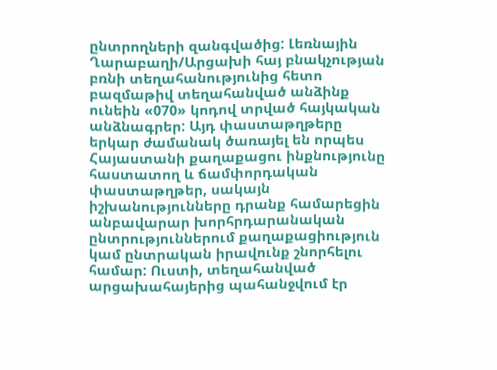ընտրողների զանգվածից: Լեռնային Ղարաբաղի/Արցախի հայ բնակչության բռնի տեղահանությունից հետո բազմաթիվ տեղահանված անձինք ունեին «070» կոդով տրված հայկական անձնագրեր: Այդ փաստաթղթերը երկար ժամանակ ծառայել են որպես Հայաստանի քաղաքացու ինքնությունը հաստատող և ճամփորդական փաստաթղթեր, սակայն իշխանությունները դրանք համարեցին անբավարար խորհրդարանական ընտրություններում քաղաքացիություն կամ ընտրական իրավունք շնորհելու համար: Ուստի, տեղահանված արցախահայերից պահանջվում էր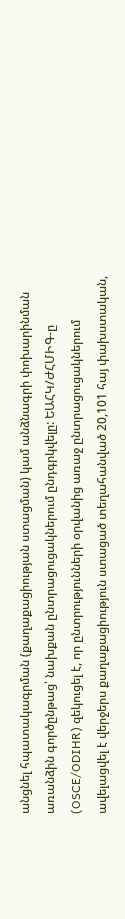անցնել հպատակագրման (քաղաքացիության ստացման) կամ անձնագրի փոխարինման առանձին գործընթաց՝ նախքան ընտրացուցակներում ընդգրկվելը: ԵԱՀԿ/ԺՀՄԻԳ-ը (OSCE/ODIHR) զեկուցել է, որ ընտրությունների օրվանից առաջ ընտրացուցակներում ավելացվել է վերջերս քաղաքացիություն ստացած տեղահանված 20,101 հայ փախստական,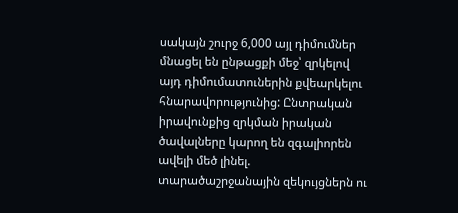սակայն շուրջ 6,000 այլ դիմումներ մնացել են ընթացքի մեջ՝ զրկելով այդ դիմումատուներին քվեարկելու հնարավորությունից: Ընտրական իրավունքից զրկման իրական ծավալները կարող են զգալիորեն ավելի մեծ լինել. տարածաշրջանային զեկույցներն ու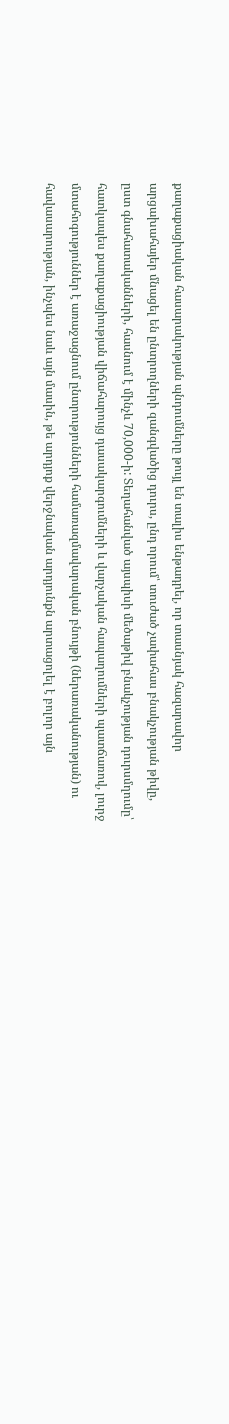քաղաքացիական հասարակության պնդումները թույլ են տալիս ենթադրել, որ տասնյակ հազարավոր արցախահայեր մնացել են ընտրողների զանգվածից դուրս, ընդ որում՝ տուժած չափահաս բնակչության թիվը, ըստ գնահատականների, հասնում է մինչև 70,000-ի: Տեղահանված այսպիսի մեծաթիվ բնակչության դուրսմղումը՝ հատկապես քաղաքացիության վիճահարույց դասակարգումների և վարչական հապաղումների պատճառով, լուրջ մտահոգություններ է առաջացնում ընտրությունների համառազմավարական բնույթի (ներառականության) ու հավասարության, ինչպես նաև այն մասին, թե արդյոք վերջնական արդյունքն արտացոլել է բոլոր այն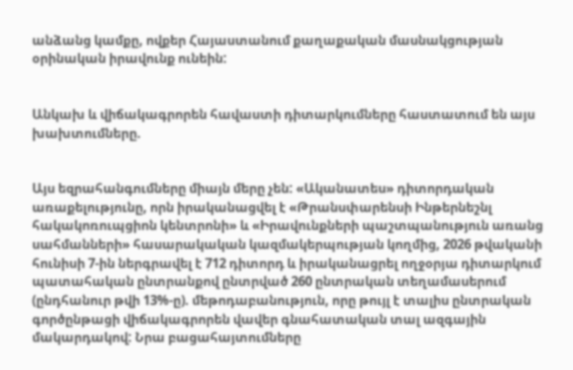անձանց կամքը, ովքեր Հայաստանում քաղաքական մասնակցության օրինական իրավունք ունեին:


Անկախ և վիճակագրորեն հավաստի դիտարկումները հաստատում են այս խախտումները.


Այս եզրահանգումները միայն մերը չեն: «Ականատես» դիտորդական առաքելությունը, որն իրականացվել է «Թրանսփարենսի Ինթերնեշնլ հակակոռուպցիոն կենտրոնի» և «Իրավունքների պաշտպանություն առանց սահմանների» հասարակական կազմակերպության կողմից, 2026 թվականի հունիսի 7-ին ներգրավել է 712 դիտորդ և իրականացրել ողջօրյա դիտարկում պատահական ընտրանքով ընտրված 260 ընտրական տեղամասերում (ընդհանուր թվի 13%-ը). մեթոդաբանություն, որը թույլ է տալիս ընտրական գործընթացի վիճակագրորեն վավեր գնահատական տալ ազգային մակարդակով: Նրա բացահայտումները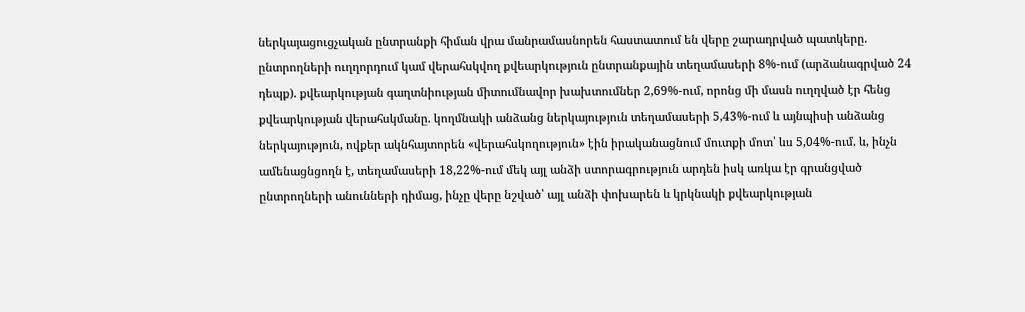ներկայացուցչական ընտրանքի հիման վրա մանրամասնորեն հաստատում են վերը շարադրված պատկերը. ընտրողների ուղղորդում կամ վերահսկվող քվեարկություն ընտրանքային տեղամասերի 8%-ում (արձանագրված 24 դեպք). քվեարկության գաղտնիության միտումնավոր խախտումներ 2,69%-ում, որոնց մի մասն ուղղված էր հենց քվեարկության վերահսկմանը. կողմնակի անձանց ներկայություն տեղամասերի 5,43%-ում և այնպիսի անձանց ներկայություն, ովքեր ակնհայտորեն «վերահսկողություն» էին իրականացնում մուտքի մոտ՝ ևս 5,04%-ում. և, ինչն ամենացնցողն է, տեղամասերի 18,22%-ում մեկ այլ անձի ստորագրություն արդեն իսկ առկա էր գրանցված ընտրողների անունների դիմաց, ինչը վերը նշված՝ այլ անձի փոխարեն և կրկնակի քվեարկության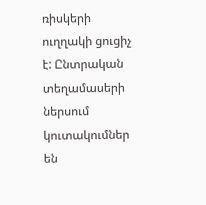ռիսկերի ուղղակի ցուցիչ է: Ընտրական տեղամասերի ներսում կուտակումներ են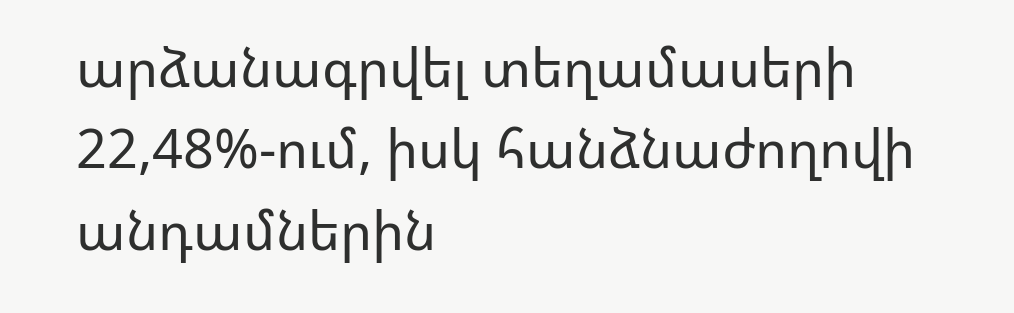արձանագրվել տեղամասերի 22,48%-ում, իսկ հանձնաժողովի անդամներին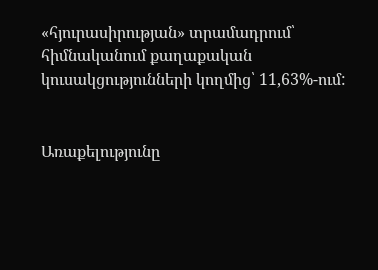«հյուրասիրության» տրամադրում՝ հիմնականում քաղաքական կուսակցությունների կողմից՝ 11,63%-ում:


Առաքելությունը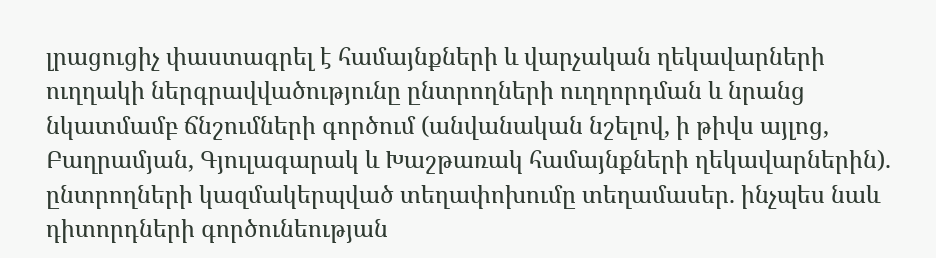լրացուցիչ փաստագրել է համայնքների և վարչական ղեկավարների ուղղակի ներգրավվածությունը ընտրողների ուղղորդման և նրանց նկատմամբ ճնշումների գործում (անվանական նշելով, ի թիվս այլոց, Բաղրամյան, Գյուլագարակ և Խաշթառակ համայնքների ղեկավարներին). ընտրողների կազմակերպված տեղափոխումը տեղամասեր. ինչպես նաև դիտորդների գործունեության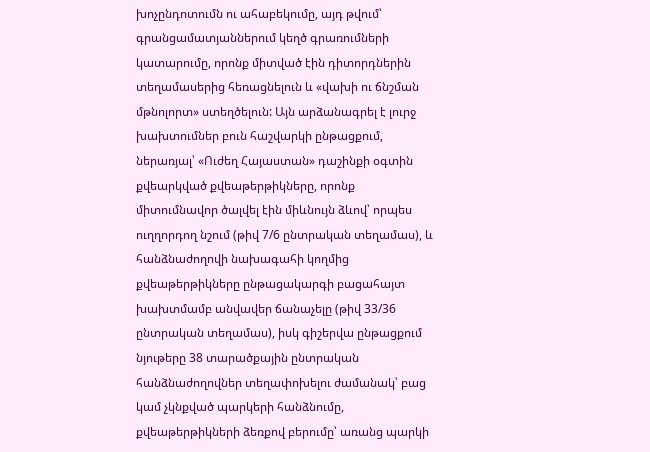խոչընդոտումն ու ահաբեկումը, այդ թվում՝ գրանցամատյաններում կեղծ գրառումների կատարումը, որոնք միտված էին դիտորդներին տեղամասերից հեռացնելուն և «վախի ու ճնշման մթնոլորտ» ստեղծելուն: Այն արձանագրել է լուրջ խախտումներ բուն հաշվարկի ընթացքում, ներառյալ՝ «Ուժեղ Հայաստան» դաշինքի օգտին քվեարկված քվեաթերթիկները, որոնք միտումնավոր ծալվել էին միևնույն ձևով՝ որպես ուղղորդող նշում (թիվ 7/6 ընտրական տեղամաս), և հանձնաժողովի նախագահի կողմից քվեաթերթիկները ընթացակարգի բացահայտ խախտմամբ անվավեր ճանաչելը (թիվ 33/36 ընտրական տեղամաս), իսկ գիշերվա ընթացքում նյութերը 38 տարածքային ընտրական հանձնաժողովներ տեղափոխելու ժամանակ՝ բաց կամ չկնքված պարկերի հանձնումը, քվեաթերթիկների ձեռքով բերումը՝ առանց պարկի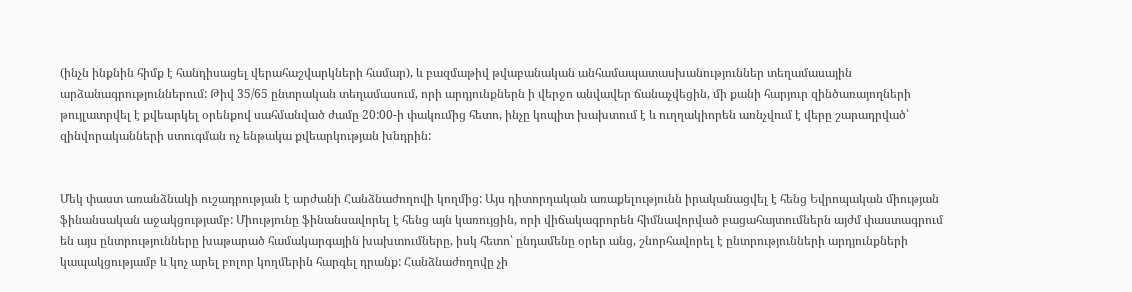(ինչն ինքնին հիմք է հանդիսացել վերահաշվարկների համար), և բազմաթիվ թվաբանական անհամապատասխանություններ տեղամասային արձանագրություններում: Թիվ 35/65 ընտրական տեղամասում, որի արդյունքներն ի վերջո անվավեր ճանաչվեցին, մի քանի հարյուր զինծառայողների թույլատրվել է քվեարկել օրենքով սահմանված ժամը 20:00-ի փակումից հետո, ինչը կոպիտ խախտում է և ուղղակիորեն առնչվում է վերը շարադրված՝ զինվորականների ստուգման ոչ ենթակա քվեարկության խնդրին:


Մեկ փաստ առանձնակի ուշադրության է արժանի Հանձնաժողովի կողմից: Այս դիտորդական առաքելությունն իրականացվել է հենց Եվրոպական միության ֆինանսական աջակցությամբ: Միությունը ֆինանսավորել է հենց այն կառույցին, որի վիճակագրորեն հիմնավորված բացահայտումներն այժմ փաստագրում են այս ընտրությունները խաթարած համակարգային խախտումները, իսկ հետո՝ ընդամենը օրեր անց, շնորհավորել է ընտրությունների արդյունքների կապակցությամբ և կոչ արել բոլոր կողմերին հարգել դրանք: Հանձնաժողովը չի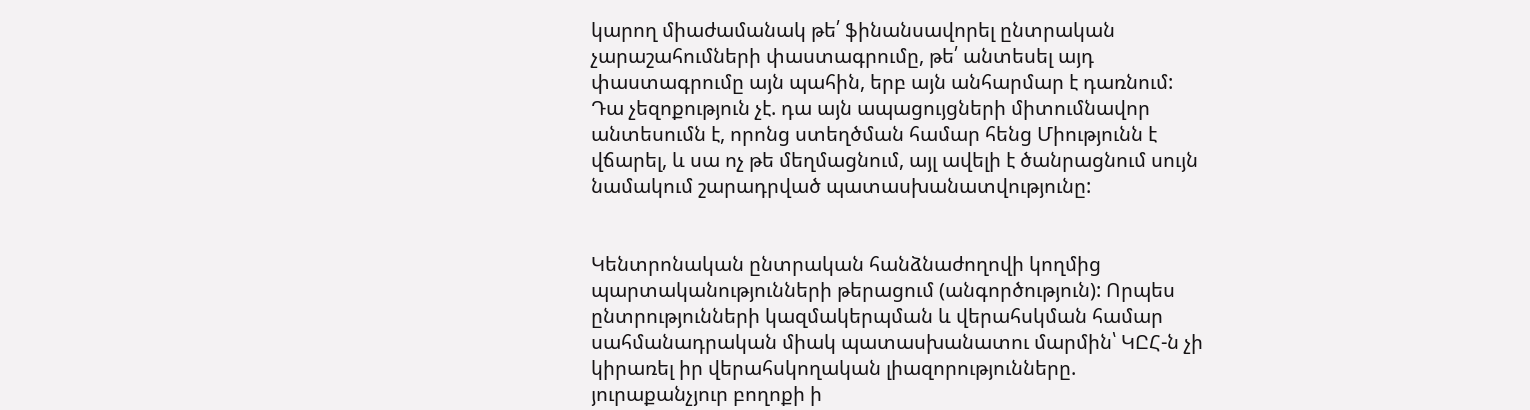կարող միաժամանակ թե՛ ֆինանսավորել ընտրական չարաշահումների փաստագրումը, թե՛ անտեսել այդ փաստագրումը այն պահին, երբ այն անհարմար է դառնում: Դա չեզոքություն չէ. դա այն ապացույցների միտումնավոր անտեսումն է, որոնց ստեղծման համար հենց Միությունն է վճարել, և սա ոչ թե մեղմացնում, այլ ավելի է ծանրացնում սույն նամակում շարադրված պատասխանատվությունը:


Կենտրոնական ընտրական հանձնաժողովի կողմից պարտականությունների թերացում (անգործություն): Որպես ընտրությունների կազմակերպման և վերահսկման համար սահմանադրական միակ պատասխանատու մարմին՝ ԿԸՀ-ն չի կիրառել իր վերահսկողական լիազորությունները. յուրաքանչյուր բողոքի ի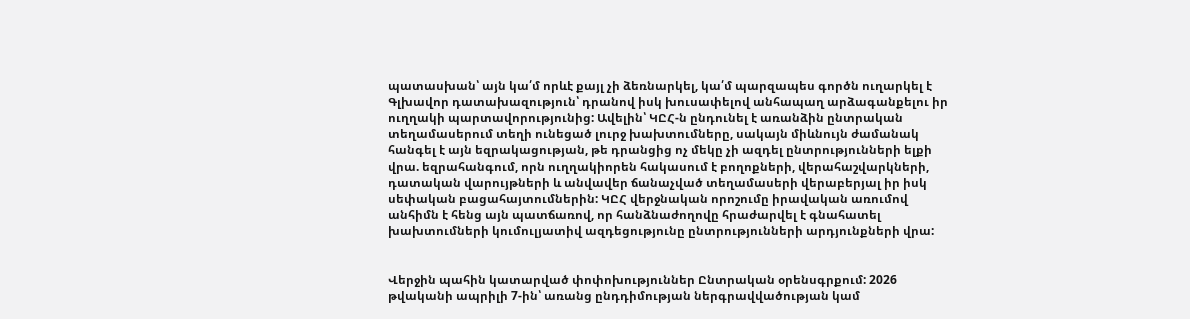պատասխան՝ այն կա՛մ որևէ քայլ չի ձեռնարկել, կա՛մ պարզապես գործն ուղարկել է Գլխավոր դատախազություն՝ դրանով իսկ խուսափելով անհապաղ արձագանքելու իր ուղղակի պարտավորությունից: Ավելին՝ ԿԸՀ-ն ընդունել է առանձին ընտրական տեղամասերում տեղի ունեցած լուրջ խախտումները, սակայն միևնույն ժամանակ հանգել է այն եզրակացության, թե դրանցից ոչ մեկը չի ազդել ընտրությունների ելքի վրա. եզրահանգում, որն ուղղակիորեն հակասում է բողոքների, վերահաշվարկների, դատական վարույթների և անվավեր ճանաչված տեղամասերի վերաբերյալ իր իսկ սեփական բացահայտումներին: ԿԸՀ վերջնական որոշումը իրավական առումով անհիմն է հենց այն պատճառով, որ հանձնաժողովը հրաժարվել է գնահատել խախտումների կումուլյատիվ ազդեցությունը ընտրությունների արդյունքների վրա:


Վերջին պահին կատարված փոփոխություններ Ընտրական օրենսգրքում: 2026 թվականի ապրիլի 7-ին՝ առանց ընդդիմության ներգրավվածության կամ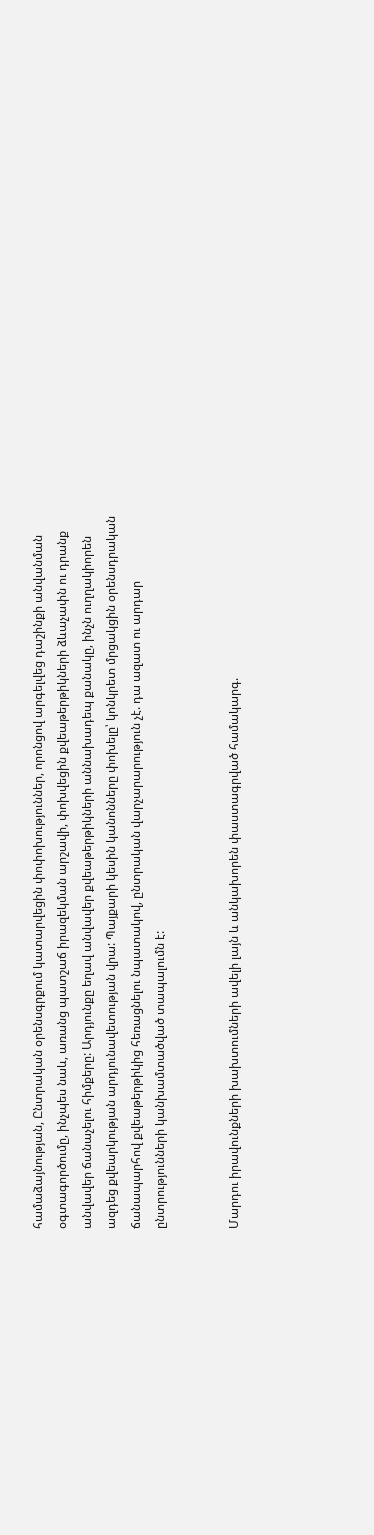համաձայնության, Ընտրական օրենսգրքում կատարվեցին փոփոխություններ, որոնցով արգելվեց դաշինքի անվանման օգտագործումը, ինչպես նաև, առանց պատշաճ իրազեկման արշավի, փոխվեցին քվեաթերթիկների ձևաչափն ու դրանք անվավեր ճանաչելու հիմքերը: Արդյունքը եղավ անվավեր քվեաթերթիկների աննախադեպ քանակը, ինչն ուղղակիորեն ազդեց քվեարկության արդյունավետության վրա: Պայքարի կեսին կանոնները փոխելը՝ կոնկրետ մրցակցին օրենսդրական ճանապարհով քվեաթերթիկից հեռացնելու նպատակով, ընտրական վարչարարություն չէ. դա ազատ ու արդար ընտրությունների կանխամտածված տապալումն է:


Մարդու իրավունքների խախտումների ավելի լայն և անկախորեն փաստագրված համակարգ.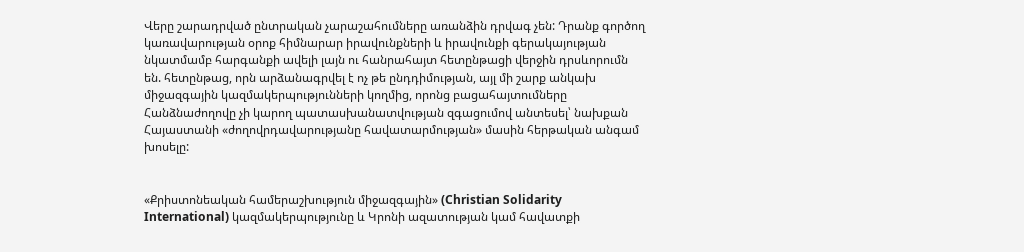Վերը շարադրված ընտրական չարաշահումները առանձին դրվագ չեն: Դրանք գործող կառավարության օրոք հիմնարար իրավունքների և իրավունքի գերակայության նկատմամբ հարգանքի ավելի լայն ու հանրահայտ հետընթացի վերջին դրսևորումն են. հետընթաց, որն արձանագրվել է ոչ թե ընդդիմության, այլ մի շարք անկախ միջազգային կազմակերպությունների կողմից, որոնց բացահայտումները Հանձնաժողովը չի կարող պատասխանատվության զգացումով անտեսել՝ նախքան Հայաստանի «ժողովրդավարությանը հավատարմության» մասին հերթական անգամ խոսելը:


«Քրիստոնեական համերաշխություն միջազգային» (Christian Solidarity International) կազմակերպությունը և Կրոնի ազատության կամ հավատքի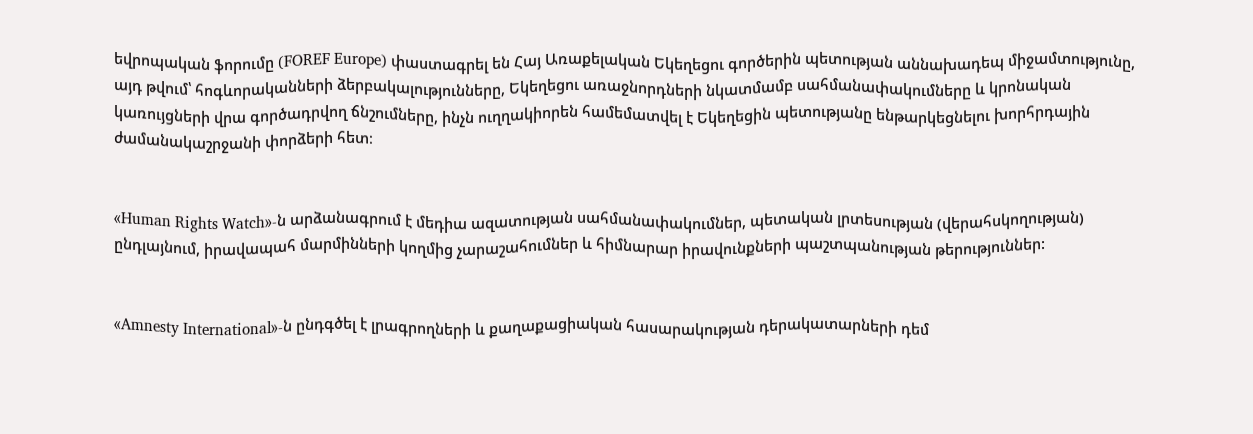եվրոպական ֆորումը (FOREF Europe) փաստագրել են Հայ Առաքելական Եկեղեցու գործերին պետության աննախադեպ միջամտությունը, այդ թվում՝ հոգևորականների ձերբակալությունները, Եկեղեցու առաջնորդների նկատմամբ սահմանափակումները և կրոնական կառույցների վրա գործադրվող ճնշումները, ինչն ուղղակիորեն համեմատվել է Եկեղեցին պետությանը ենթարկեցնելու խորհրդային ժամանակաշրջանի փորձերի հետ։


«Human Rights Watch»-ն արձանագրում է մեդիա ազատության սահմանափակումներ, պետական լրտեսության (վերահսկողության) ընդլայնում, իրավապահ մարմինների կողմից չարաշահումներ և հիմնարար իրավունքների պաշտպանության թերություններ:


«Amnesty International»-ն ընդգծել է լրագրողների և քաղաքացիական հասարակության դերակատարների դեմ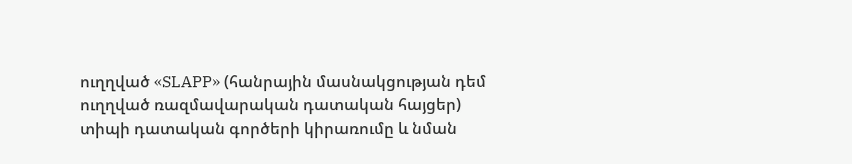ուղղված «SLAPP» (հանրային մասնակցության դեմ ուղղված ռազմավարական դատական հայցեր) տիպի դատական գործերի կիրառումը և նման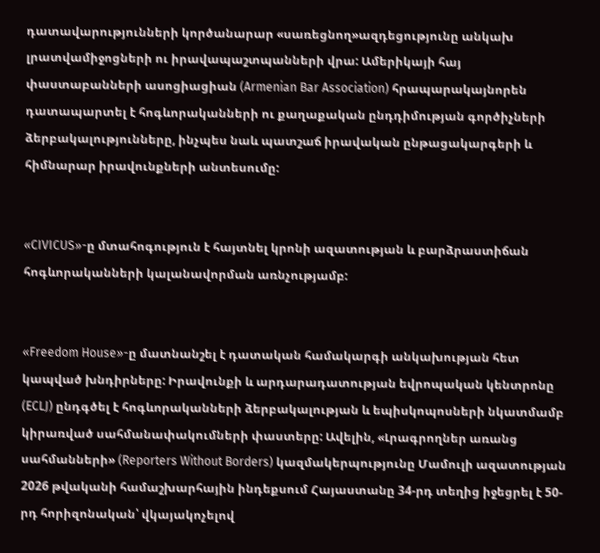դատավարությունների կործանարար «սառեցնող»ազդեցությունը անկախ լրատվամիջոցների ու իրավապաշտպանների վրա: Ամերիկայի հայ փաստաբանների ասոցիացիան (Armenian Bar Association) հրապարակայնորեն դատապարտել է հոգևորականների ու քաղաքական ընդդիմության գործիչների ձերբակալությունները, ինչպես նաև պատշաճ իրավական ընթացակարգերի և հիմնարար իրավունքների անտեսումը:


«CIVICUS»-ը մտահոգություն է հայտնել կրոնի ազատության և բարձրաստիճան հոգևորականների կալանավորման առնչությամբ:


«Freedom House»-ը մատնանշել է դատական համակարգի անկախության հետ կապված խնդիրները: Իրավունքի և արդարադատության եվրոպական կենտրոնը (ECLJ) ընդգծել է հոգևորականների ձերբակալության և եպիսկոպոսների նկատմամբ կիրառված սահմանափակումների փաստերը: Ավելին, «Լրագրողներ առանց սահմանների» (Reporters Without Borders) կազմակերպությունը Մամուլի ազատության 2026 թվականի համաշխարհային ինդեքսում Հայաստանը 34-րդ տեղից իջեցրել է 50-րդ հորիզոնական՝ վկայակոչելով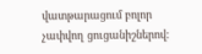վատթարացում բոլոր չափվող ցուցանիշներով: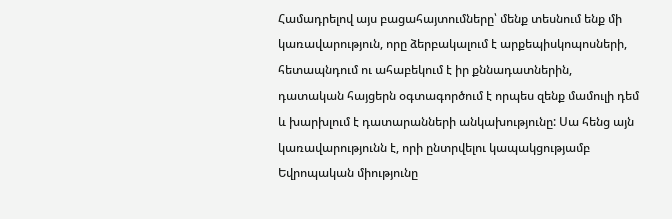Համադրելով այս բացահայտումները՝ մենք տեսնում ենք մի կառավարություն, որը ձերբակալում է արքեպիսկոպոսների, հետապնդում ու ահաբեկում է իր քննադատներին, դատական հայցերն օգտագործում է որպես զենք մամուլի դեմ և խարխլում է դատարանների անկախությունը: Սա հենց այն կառավարությունն է, որի ընտրվելու կապակցությամբ Եվրոպական միությունը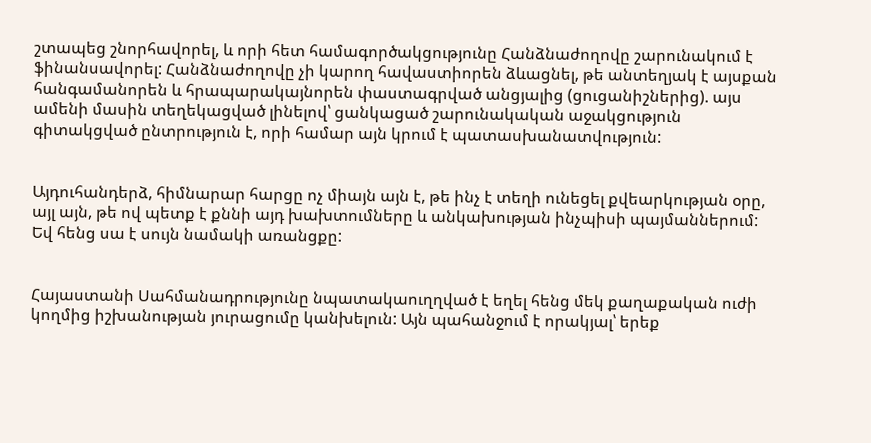շտապեց շնորհավորել, և որի հետ համագործակցությունը Հանձնաժողովը շարունակում է ֆինանսավորել: Հանձնաժողովը չի կարող հավաստիորեն ձևացնել, թե անտեղյակ է այսքան հանգամանորեն և հրապարակայնորեն փաստագրված անցյալից (ցուցանիշներից). այս ամենի մասին տեղեկացված լինելով՝ ցանկացած շարունակական աջակցություն գիտակցված ընտրություն է, որի համար այն կրում է պատասխանատվություն:


Այդուհանդերձ, հիմնարար հարցը ոչ միայն այն է, թե ինչ է տեղի ունեցել քվեարկության օրը, այլ այն, թե ով պետք է քննի այդ խախտումները և անկախության ինչպիսի պայմաններում: Եվ հենց սա է սույն նամակի առանցքը:


Հայաստանի Սահմանադրությունը նպատակաուղղված է եղել հենց մեկ քաղաքական ուժի կողմից իշխանության յուրացումը կանխելուն: Այն պահանջում է որակյալ՝ երեք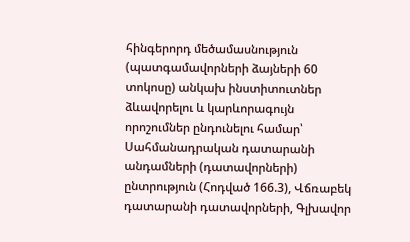հինգերորդ մեծամասնություն (պատգամավորների ձայների 60 տոկոսը) անկախ ինստիտուտներ ձևավորելու և կարևորագույն որոշումներ ընդունելու համար՝ Սահմանադրական դատարանի անդամների (դատավորների) ընտրություն (Հոդված 166.3), Վճռաբեկ դատարանի դատավորների, Գլխավոր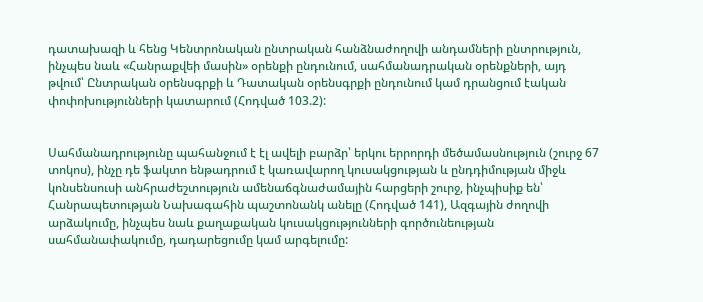դատախազի և հենց Կենտրոնական ընտրական հանձնաժողովի անդամների ընտրություն, ինչպես նաև «Հանրաքվեի մասին» օրենքի ընդունում, սահմանադրական օրենքների, այդ թվում՝ Ընտրական օրենսգրքի և Դատական օրենսգրքի ընդունում կամ դրանցում էական փոփոխությունների կատարում (Հոդված 103.2):


Սահմանադրությունը պահանջում է էլ ավելի բարձր՝ երկու երրորդի մեծամասնություն (շուրջ 67 տոկոս), ինչը դե ֆակտո ենթադրում է կառավարող կուսակցության և ընդդիմության միջև կոնսենսուսի անհրաժեշտություն ամենաճգնաժամային հարցերի շուրջ, ինչպիսիք են՝ Հանրապետության Նախագահին պաշտոնանկ անելը (Հոդված 141), Ազգային ժողովի արձակումը, ինչպես նաև քաղաքական կուսակցությունների գործունեության սահմանափակումը, դադարեցումը կամ արգելումը: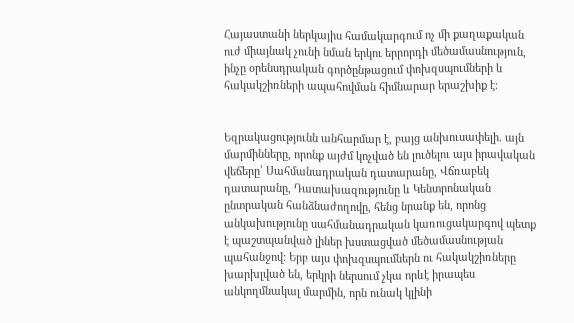Հայաստանի ներկայիս համակարգում ոչ մի քաղաքական ուժ միայնակ չունի նման երկու երրորդի մեծամասնություն, ինչը օրենսդրական գործընթացում փոխզսպումների և հակակշիռների ապահովման հիմնարար երաշխիք է:


Եզրակացությունն անհարմար է, բայց անխուսափելի. այն մարմինները, որոնք այժմ կոչված են լուծելու այս իրավական վեճերը՝ Սահմանադրական դատարանը, Վճռաբեկ դատարանը, Դատախազությունը և Կենտրոնական ընտրական հանձնաժողովը, հենց նրանք են, որոնց անկախությունը սահմանադրական կառուցակարգով պետք է պաշտպանված լիներ խստացված մեծամասնության պահանջով: Երբ այս փոխզսպումներն ու հակակշիռները խարխլված են, երկրի ներսում չկա որևէ իրապես անկողմնակալ մարմին, որն ունակ կլինի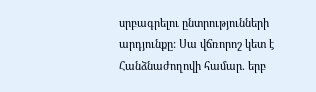սրբագրելու ընտրությունների արդյունքը: Սա վճռորոշ կետ է Հանձնաժողովի համար. երբ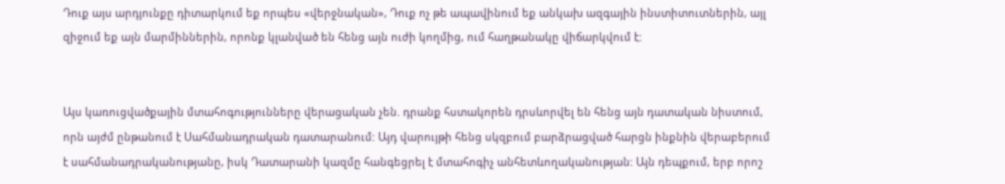Դուք այս արդյունքը դիտարկում եք որպես «վերջնական», Դուք ոչ թե ապավինում եք անկախ ազգային ինստիտուտներին, այլ զիջում եք այն մարմիններին, որոնք կլանված են հենց այն ուժի կողմից, ում հաղթանակը վիճարկվում է:


Այս կառուցվածքային մտահոգությունները վերացական չեն. դրանք հստակորեն դրսևորվել են հենց այն դատական նիստում, որն այժմ ընթանում է Սահմանադրական դատարանում: Այդ վարույթի հենց սկզբում բարձրացված հարցն ինքնին վերաբերում է սահմանադրականությանը, իսկ Դատարանի կազմը հանգեցրել է մտահոգիչ անհետևողականության: Այն դեպքում, երբ որոշ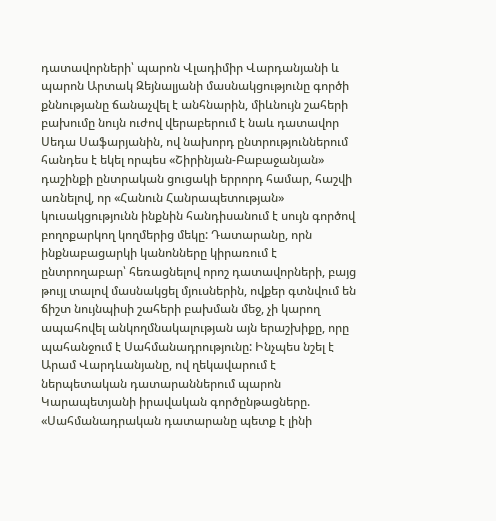դատավորների՝ պարոն Վլադիմիր Վարդանյանի և պարոն Արտակ Զեյնալյանի մասնակցությունը գործի քննությանը ճանաչվել է անհնարին, միևնույն շահերի բախումը նույն ուժով վերաբերում է նաև դատավոր Սեդա Սաֆարյանին, ով նախորդ ընտրություններում հանդես է եկել որպես «Շիրինյան-Բաբաջանյան» դաշինքի ընտրական ցուցակի երրորդ համար, հաշվի առնելով, որ «Հանուն Հանրապետության» կուսակցությունն ինքնին հանդիսանում է սույն գործով բողոքարկող կողմերից մեկը: Դատարանը, որն ինքնաբացարկի կանոնները կիրառում է ընտրողաբար՝ հեռացնելով որոշ դատավորների, բայց թույլ տալով մասնակցել մյուսներին, ովքեր գտնվում են ճիշտ նույնպիսի շահերի բախման մեջ, չի կարող ապահովել անկողմնակալության այն երաշխիքը, որը պահանջում է Սահմանադրությունը: Ինչպես նշել է Արամ Վարդևանյանը, ով ղեկավարում է ներպետական դատարաններում պարոն Կարապետյանի իրավական գործընթացները. «Սահմանադրական դատարանը պետք է լինի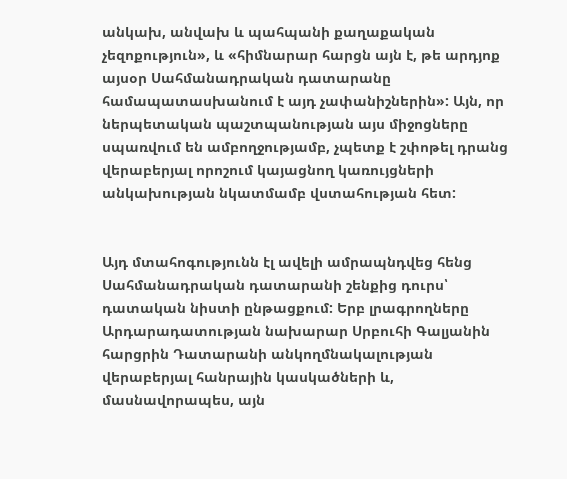անկախ, անվախ և պահպանի քաղաքական չեզոքություն», և «հիմնարար հարցն այն է, թե արդյոք այսօր Սահմանադրական դատարանը համապատասխանում է այդ չափանիշներին»: Այն, որ ներպետական պաշտպանության այս միջոցները սպառվում են ամբողջությամբ, չպետք է շփոթել դրանց վերաբերյալ որոշում կայացնող կառույցների անկախության նկատմամբ վստահության հետ:


Այդ մտահոգությունն էլ ավելի ամրապնդվեց հենց Սահմանադրական դատարանի շենքից դուրս՝ դատական նիստի ընթացքում: Երբ լրագրողները Արդարադատության նախարար Սրբուհի Գալյանին հարցրին Դատարանի անկողմնակալության վերաբերյալ հանրային կասկածների և, մասնավորապես, այն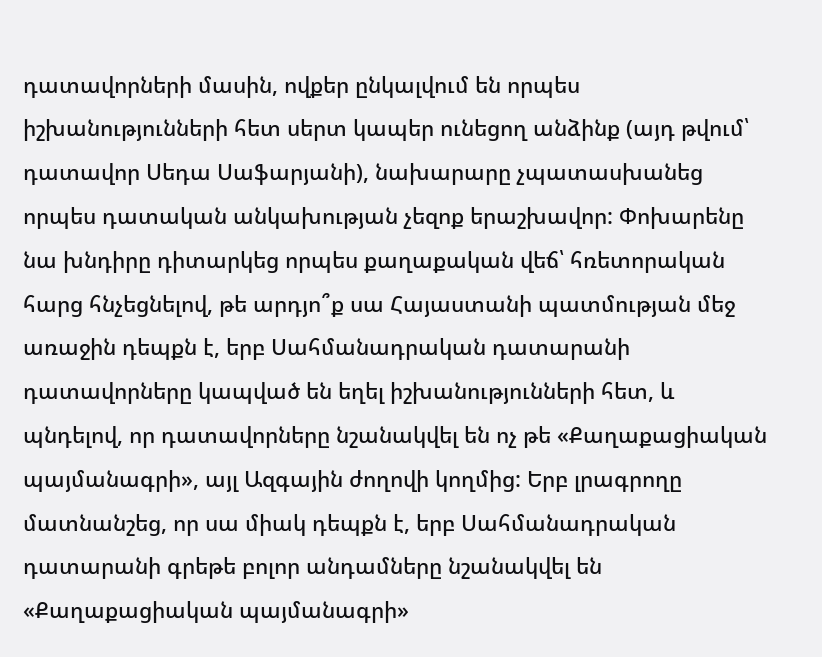դատավորների մասին, ովքեր ընկալվում են որպես իշխանությունների հետ սերտ կապեր ունեցող անձինք (այդ թվում՝ դատավոր Սեդա Սաֆարյանի), նախարարը չպատասխանեց որպես դատական անկախության չեզոք երաշխավոր: Փոխարենը նա խնդիրը դիտարկեց որպես քաղաքական վեճ՝ հռետորական հարց հնչեցնելով, թե արդյո՞ք սա Հայաստանի պատմության մեջ առաջին դեպքն է, երբ Սահմանադրական դատարանի դատավորները կապված են եղել իշխանությունների հետ, և պնդելով, որ դատավորները նշանակվել են ոչ թե «Քաղաքացիական պայմանագրի», այլ Ազգային ժողովի կողմից: Երբ լրագրողը մատնանշեց, որ սա միակ դեպքն է, երբ Սահմանադրական դատարանի գրեթե բոլոր անդամները նշանակվել են «Քաղաքացիական պայմանագրի»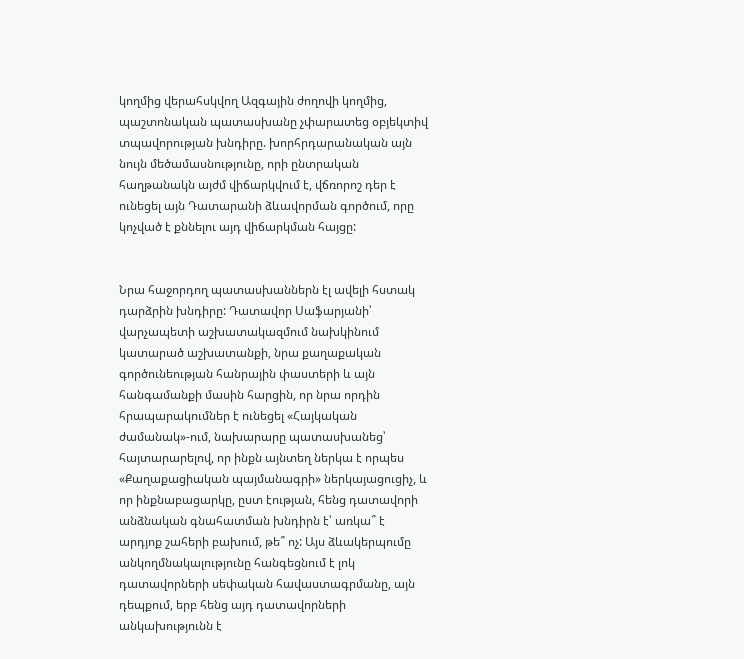կողմից վերահսկվող Ազգային ժողովի կողմից, պաշտոնական պատասխանը չփարատեց օբյեկտիվ տպավորության խնդիրը. խորհրդարանական այն նույն մեծամասնությունը, որի ընտրական հաղթանակն այժմ վիճարկվում է, վճռորոշ դեր է ունեցել այն Դատարանի ձևավորման գործում, որը կոչված է քննելու այդ վիճարկման հայցը:


Նրա հաջորդող պատասխաններն էլ ավելի հստակ դարձրին խնդիրը: Դատավոր Սաֆարյանի՝ վարչապետի աշխատակազմում նախկինում կատարած աշխատանքի, նրա քաղաքական գործունեության հանրային փաստերի և այն հանգամանքի մասին հարցին, որ նրա որդին հրապարակումներ է ունեցել «Հայկական ժամանակ»-ում, նախարարը պատասխանեց՝ հայտարարելով, որ ինքն այնտեղ ներկա է որպես «Քաղաքացիական պայմանագրի» ներկայացուցիչ, և որ ինքնաբացարկը, ըստ էության, հենց դատավորի անձնական գնահատման խնդիրն է՝ առկա՞ է արդյոք շահերի բախում, թե՞ ոչ: Այս ձևակերպումը անկողմնակալությունը հանգեցնում է լոկ դատավորների սեփական հավաստագրմանը, այն դեպքում, երբ հենց այդ դատավորների անկախությունն է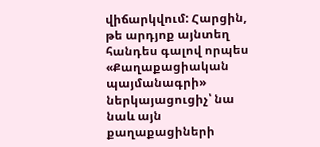վիճարկվում: Հարցին, թե արդյոք այնտեղ հանդես գալով որպես «Քաղաքացիական պայմանագրի» ներկայացուցիչ՝ նա նաև այն քաղաքացիների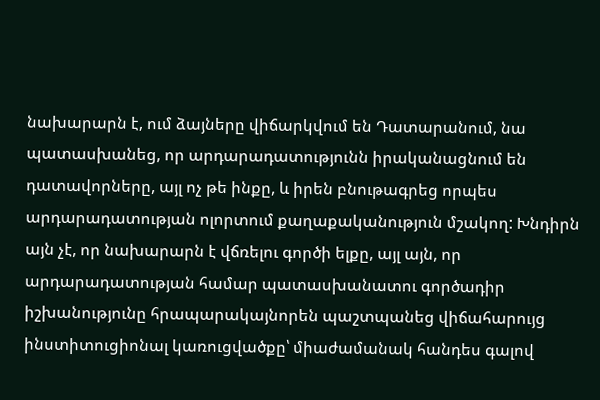նախարարն է, ում ձայները վիճարկվում են Դատարանում, նա պատասխանեց, որ արդարադատությունն իրականացնում են դատավորները, այլ ոչ թե ինքը, և իրեն բնութագրեց որպես արդարադատության ոլորտում քաղաքականություն մշակող: Խնդիրն այն չէ, որ նախարարն է վճռելու գործի ելքը, այլ այն, որ արդարադատության համար պատասխանատու գործադիր իշխանությունը հրապարակայնորեն պաշտպանեց վիճահարույց ինստիտուցիոնալ կառուցվածքը՝ միաժամանակ հանդես գալով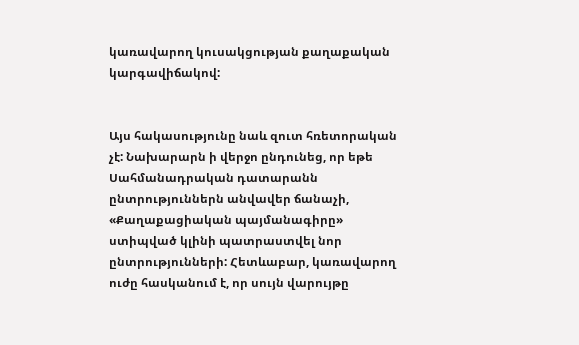կառավարող կուսակցության քաղաքական կարգավիճակով:


Այս հակասությունը նաև զուտ հռետորական չէ: Նախարարն ի վերջո ընդունեց, որ եթե Սահմանադրական դատարանն ընտրություններն անվավեր ճանաչի, «Քաղաքացիական պայմանագիրը» ստիպված կլինի պատրաստվել նոր ընտրությունների: Հետևաբար, կառավարող ուժը հասկանում է, որ սույն վարույթը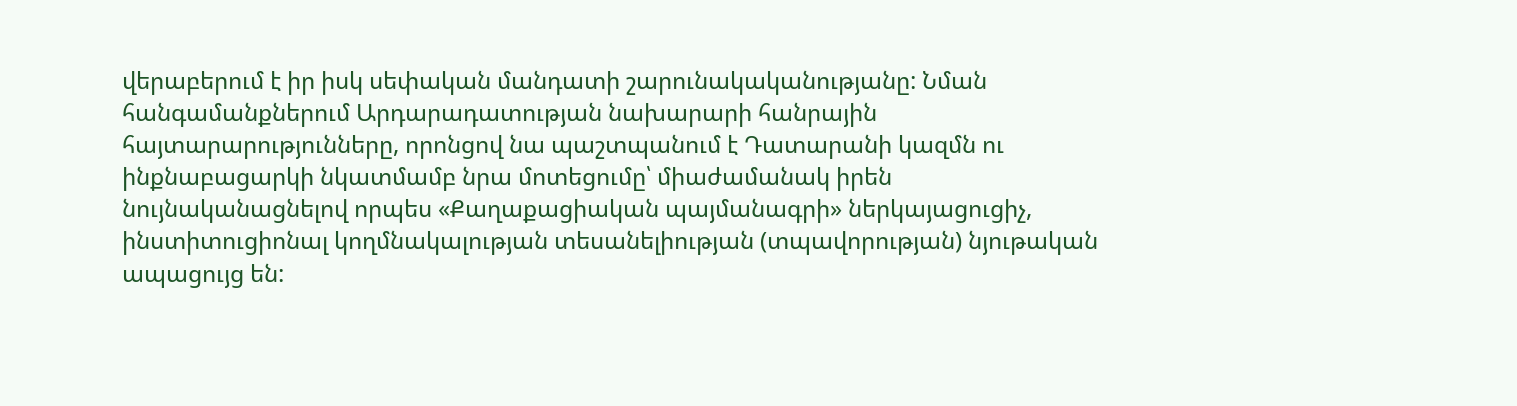վերաբերում է իր իսկ սեփական մանդատի շարունակականությանը: Նման հանգամանքներում Արդարադատության նախարարի հանրային հայտարարությունները, որոնցով նա պաշտպանում է Դատարանի կազմն ու ինքնաբացարկի նկատմամբ նրա մոտեցումը՝ միաժամանակ իրեն նույնականացնելով որպես «Քաղաքացիական պայմանագրի» ներկայացուցիչ, ինստիտուցիոնալ կողմնակալության տեսանելիության (տպավորության) նյութական ապացույց են: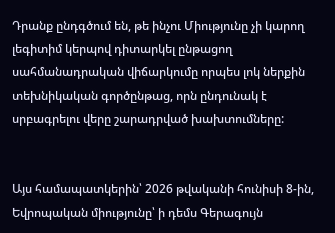Դրանք ընդգծում են, թե ինչու Միությունը չի կարող լեգիտիմ կերպով դիտարկել ընթացող սահմանադրական վիճարկումը որպես լոկ ներքին տեխնիկական գործընթաց, որն ընդունակ է սրբագրելու վերը շարադրված խախտումները:


Այս համապատկերին՝ 2026 թվականի հունիսի 8-ին, Եվրոպական միությունը՝ ի դեմս Գերագույն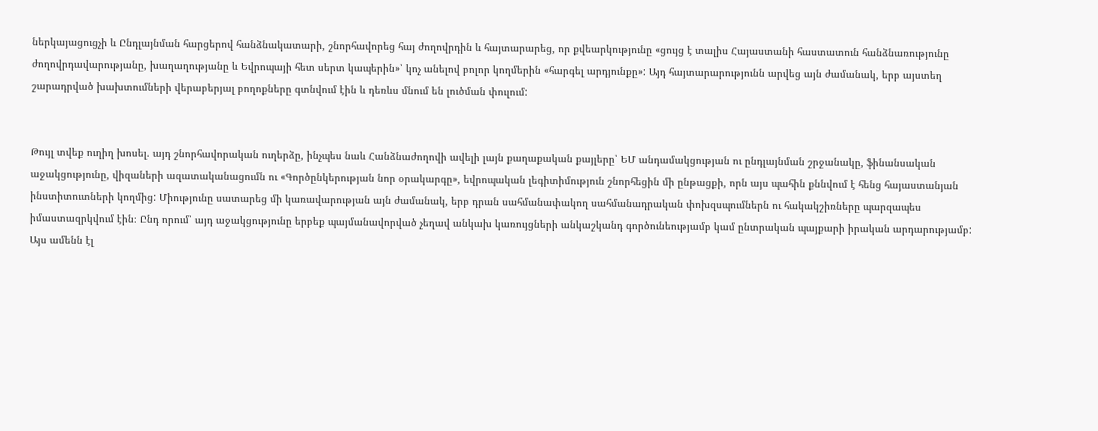ներկայացուցչի և Ընդլայնման հարցերով հանձնակատարի, շնորհավորեց հայ ժողովրդին և հայտարարեց, որ քվեարկությունը «ցույց է տալիս Հայաստանի հաստատուն հանձնառությունը ժողովրդավարությանը, խաղաղությանը և Եվրոպայի հետ սերտ կապերին»՝ կոչ անելով բոլոր կողմերին «հարգել արդյունքը»: Այդ հայտարարությունն արվեց այն ժամանակ, երբ այստեղ շարադրված խախտումների վերաբերյալ բողոքները գտնվում էին և դեռևս մնում են լուծման փուլում:


Թույլ տվեք ուղիղ խոսել. այդ շնորհավորական ուղերձը, ինչպես նաև Հանձնաժողովի ավելի լայն քաղաքական քայլերը՝ ԵՄ անդամակցության ու ընդլայնման շրջանակը, ֆինանսական աջակցությունը, վիզաների ազատականացումն ու «Գործընկերության նոր օրակարգը», եվրոպական լեգիտիմություն շնորհեցին մի ընթացքի, որն այս պահին քննվում է հենց հայաստանյան ինստիտուտների կողմից: Միությունը սատարեց մի կառավարության այն ժամանակ, երբ դրան սահմանափակող սահմանադրական փոխզսպումներն ու հակակշիռները պարզապես իմաստազրկվում էին։ Ընդ որում՝ այդ աջակցությունը երբեք պայմանավորված չեղավ անկախ կառույցների անկաշկանդ գործունեությամբ կամ ընտրական պայքարի իրական արդարությամբ: Այս ամենն էլ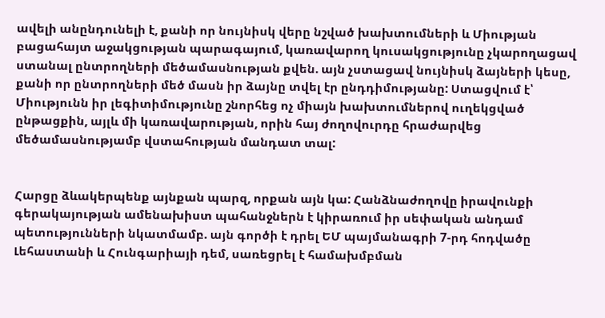ավելի անընդունելի է, քանի որ նույնիսկ վերը նշված խախտումների և Միության բացահայտ աջակցության պարագայում, կառավարող կուսակցությունը չկարողացավ ստանալ ընտրողների մեծամասնության քվեն. այն չստացավ նույնիսկ ձայների կեսը, քանի որ ընտրողների մեծ մասն իր ձայնը տվել էր ընդդիմությանը: Ստացվում է՝ Միությունն իր լեգիտիմությունը շնորհեց ոչ միայն խախտումներով ուղեկցված ընթացքին, այլև մի կառավարության, որին հայ ժողովուրդը հրաժարվեց մեծամասնությամբ վստահության մանդատ տալ:


Հարցը ձևակերպենք այնքան պարզ, որքան այն կա: Հանձնաժողովը իրավունքի գերակայության ամենախիստ պահանջներն է կիրառում իր սեփական անդամ պետությունների նկատմամբ. այն գործի է դրել ԵՄ պայմանագրի 7-րդ հոդվածը Լեհաստանի և Հունգարիայի դեմ, սառեցրել է համախմբման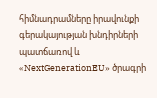հիմնադրամները իրավունքի գերակայության խնդիրների պատճառով և «NextGenerationEU» ծրագրի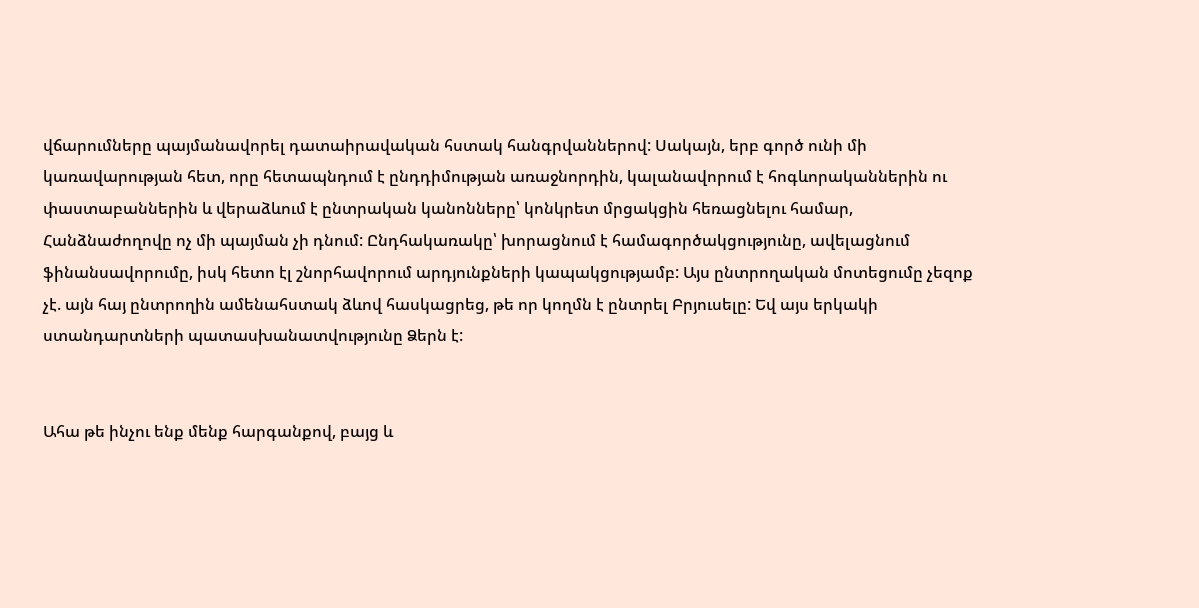վճարումները պայմանավորել դատաիրավական հստակ հանգրվաններով: Սակայն, երբ գործ ունի մի կառավարության հետ, որը հետապնդում է ընդդիմության առաջնորդին, կալանավորում է հոգևորականներին ու փաստաբաններին և վերաձևում է ընտրական կանոնները՝ կոնկրետ մրցակցին հեռացնելու համար, Հանձնաժողովը ոչ մի պայման չի դնում: Ընդհակառակը՝ խորացնում է համագործակցությունը, ավելացնում ֆինանսավորումը, իսկ հետո էլ շնորհավորում արդյունքների կապակցությամբ: Այս ընտրողական մոտեցումը չեզոք չէ. այն հայ ընտրողին ամենահստակ ձևով հասկացրեց, թե որ կողմն է ընտրել Բրյուսելը: Եվ այս երկակի ստանդարտների պատասխանատվությունը Ձերն է:


Ահա թե ինչու ենք մենք հարգանքով, բայց և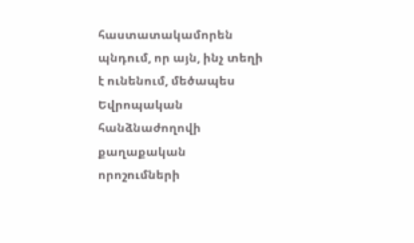հաստատակամորեն պնդում, որ այն, ինչ տեղի է ունենում, մեծապես Եվրոպական հանձնաժողովի քաղաքական որոշումների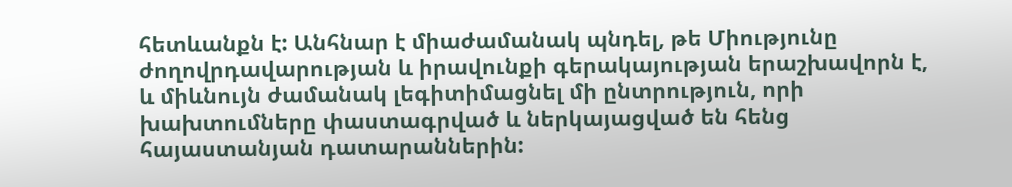հետևանքն է: Անհնար է միաժամանակ պնդել, թե Միությունը ժողովրդավարության և իրավունքի գերակայության երաշխավորն է, և միևնույն ժամանակ լեգիտիմացնել մի ընտրություն, որի խախտումները փաստագրված և ներկայացված են հենց հայաստանյան դատարաններին: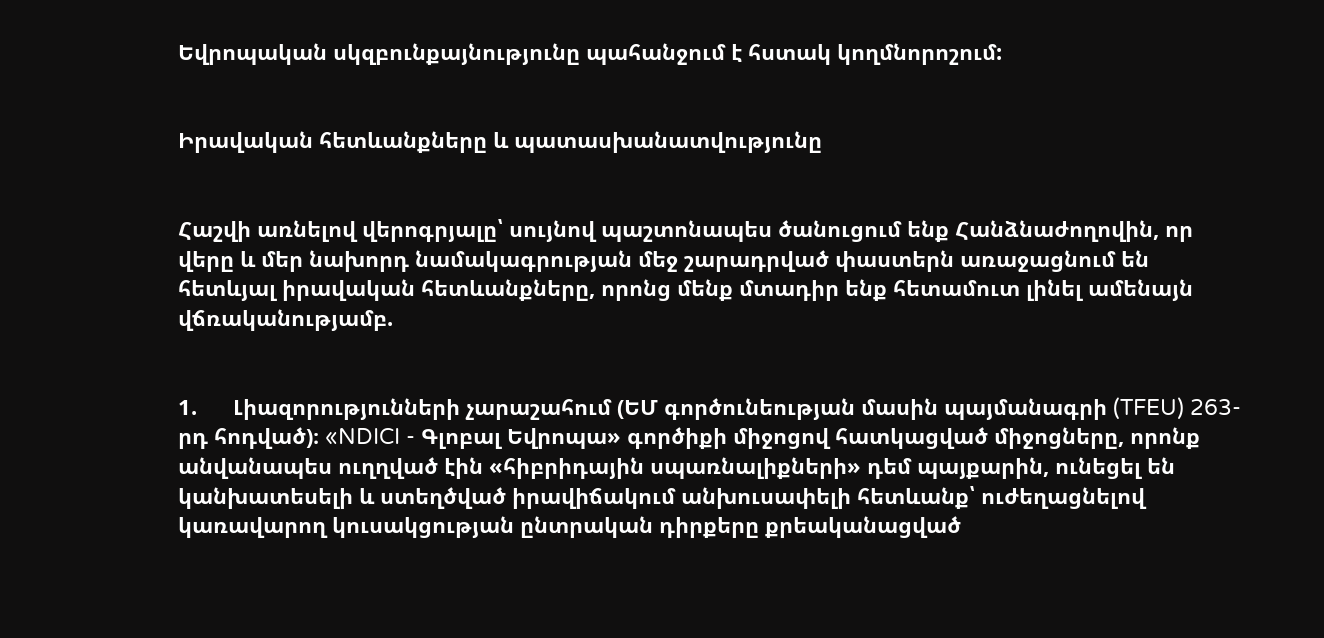Եվրոպական սկզբունքայնությունը պահանջում է հստակ կողմնորոշում:


Իրավական հետևանքները և պատասխանատվությունը


Հաշվի առնելով վերոգրյալը՝ սույնով պաշտոնապես ծանուցում ենք Հանձնաժողովին, որ վերը և մեր նախորդ նամակագրության մեջ շարադրված փաստերն առաջացնում են հետևյալ իրավական հետևանքները, որոնց մենք մտադիր ենք հետամուտ լինել ամենայն վճռականությամբ.


1.      Լիազորությունների չարաշահում (ԵՄ գործունեության մասին պայմանագրի (TFEU) 263-րդ հոդված)։ «NDICI - Գլոբալ Եվրոպա» գործիքի միջոցով հատկացված միջոցները, որոնք անվանապես ուղղված էին «հիբրիդային սպառնալիքների» դեմ պայքարին, ունեցել են կանխատեսելի և ստեղծված իրավիճակում անխուսափելի հետևանք՝ ուժեղացնելով կառավարող կուսակցության ընտրական դիրքերը քրեականացված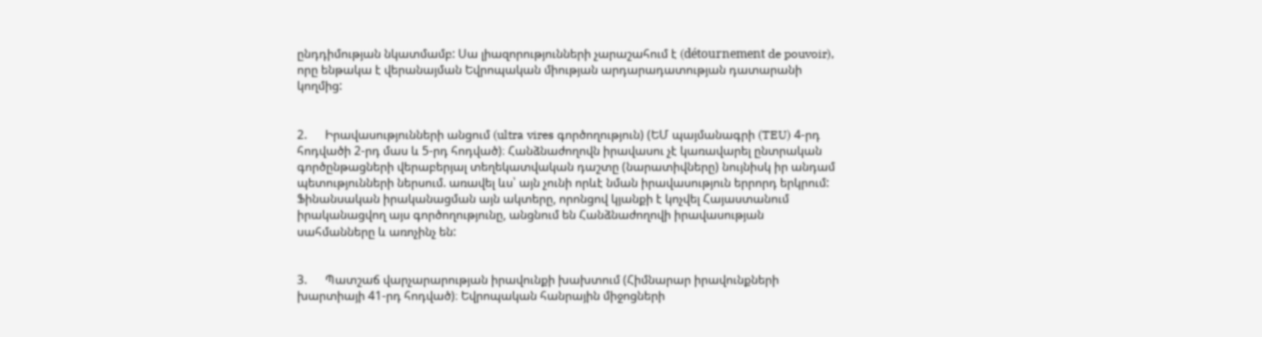ընդդիմության նկատմամբ: Սա լիազորությունների չարաշահում է (détournement de pouvoir), որը ենթակա է վերանայման Եվրոպական միության արդարադատության դատարանի կողմից:


2.      Իրավասությունների անցում (ultra vires գործողություն) (ԵՄ պայմանագրի (TEU) 4-րդ հոդվածի 2-րդ մաս և 5-րդ հոդված)։ Հանձնաժողովն իրավասու չէ կառավարել ընտրական գործընթացների վերաբերյալ տեղեկատվական դաշտը (նարատիվները) նույնիսկ իր անդամ պետությունների ներսում. առավել ևս՝ այն չունի որևէ նման իրավասություն երրորդ երկրում: Ֆինանսական իրականացման այն ակտերը, որոնցով կյանքի է կոչվել Հայաստանում իրականացվող այս գործողությունը, անցնում են Հանձնաժողովի իրավասության սահմանները և առոչինչ են:


3.      Պատշաճ վարչարարության իրավունքի խախտում (Հիմնարար իրավունքների խարտիայի 41-րդ հոդված)։ Եվրոպական հանրային միջոցների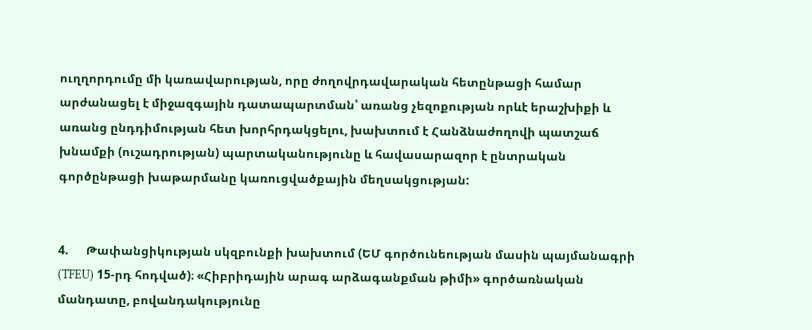ուղղորդումը մի կառավարության, որը ժողովրդավարական հետընթացի համար արժանացել է միջազգային դատապարտման՝ առանց չեզոքության որևէ երաշխիքի և առանց ընդդիմության հետ խորհրդակցելու, խախտում է Հանձնաժողովի պատշաճ խնամքի (ուշադրության) պարտականությունը և հավասարազոր է ընտրական գործընթացի խաթարմանը կառուցվածքային մեղսակցության:


4.      Թափանցիկության սկզբունքի խախտում (ԵՄ գործունեության մասին պայմանագրի (TFEU) 15-րդ հոդված)։ «Հիբրիդային արագ արձագանքման թիմի» գործառնական մանդատը, բովանդակությունը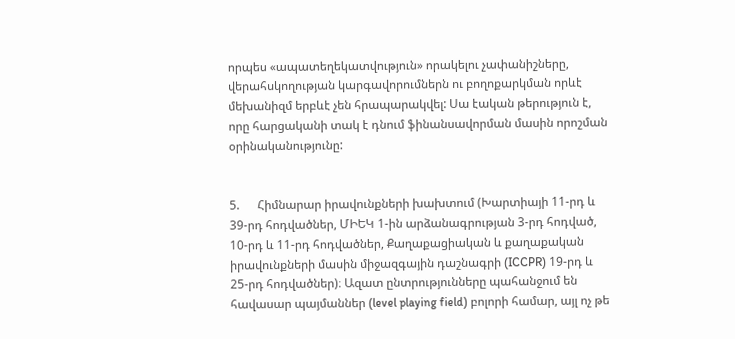որպես «ապատեղեկատվություն» որակելու չափանիշները, վերահսկողության կարգավորումներն ու բողոքարկման որևէ մեխանիզմ երբևէ չեն հրապարակվել: Սա էական թերություն է, որը հարցականի տակ է դնում ֆինանսավորման մասին որոշման օրինականությունը:


5.      Հիմնարար իրավունքների խախտում (Խարտիայի 11-րդ և 39-րդ հոդվածներ, ՄԻԵԿ 1-ին արձանագրության 3-րդ հոդված, 10-րդ և 11-րդ հոդվածներ, Քաղաքացիական և քաղաքական իրավունքների մասին միջազգային դաշնագրի (ICCPR) 19-րդ և 25-րդ հոդվածներ)։ Ազատ ընտրությունները պահանջում են հավասար պայմաններ (level playing field) բոլորի համար, այլ ոչ թե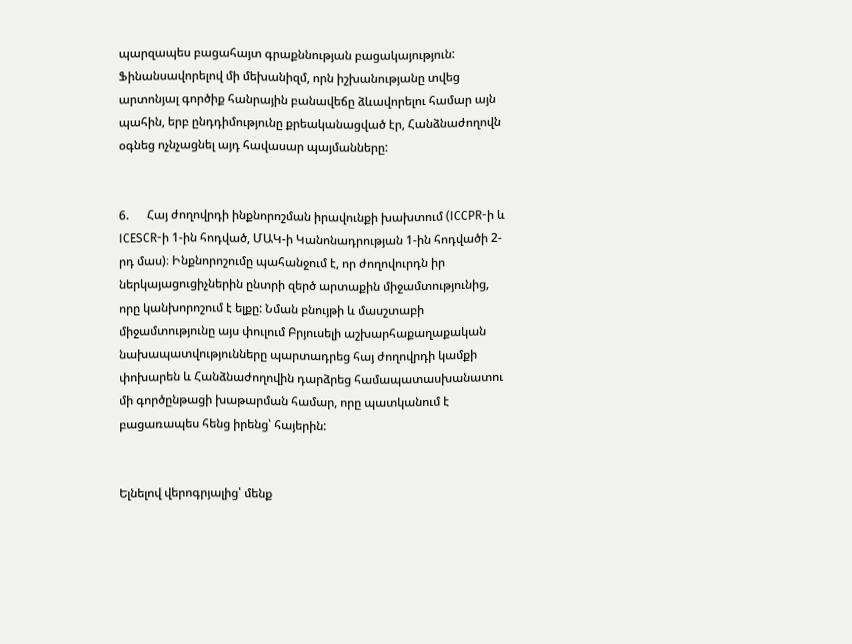պարզապես բացահայտ գրաքննության բացակայություն: Ֆինանսավորելով մի մեխանիզմ, որն իշխանությանը տվեց արտոնյալ գործիք հանրային բանավեճը ձևավորելու համար այն պահին, երբ ընդդիմությունը քրեականացված էր, Հանձնաժողովն օգնեց ոչնչացնել այդ հավասար պայմանները:


6.      Հայ ժողովրդի ինքնորոշման իրավունքի խախտում (ICCPR-ի և ICESCR-ի 1-ին հոդված, ՄԱԿ-ի Կանոնադրության 1-ին հոդվածի 2-րդ մաս)։ Ինքնորոշումը պահանջում է, որ ժողովուրդն իր ներկայացուցիչներին ընտրի զերծ արտաքին միջամտությունից, որը կանխորոշում է ելքը: Նման բնույթի և մասշտաբի միջամտությունը այս փուլում Բրյուսելի աշխարհաքաղաքական նախապատվությունները պարտադրեց հայ ժողովրդի կամքի փոխարեն և Հանձնաժողովին դարձրեց համապատասխանատու մի գործընթացի խաթարման համար, որը պատկանում է բացառապես հենց իրենց՝ հայերին:


Ելնելով վերոգրյալից՝ մենք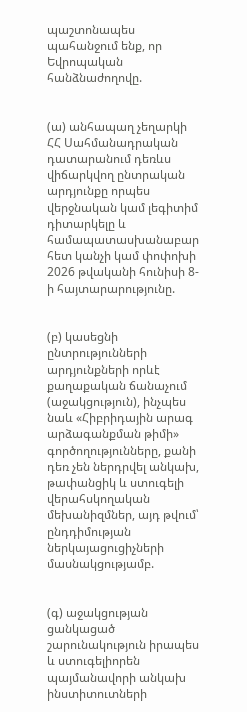պաշտոնապես պահանջում ենք, որ Եվրոպական հանձնաժողովը.


(ա) անհապաղ չեղարկի ՀՀ Սահմանադրական դատարանում դեռևս վիճարկվող ընտրական արդյունքը որպես վերջնական կամ լեգիտիմ դիտարկելը և համապատասխանաբար հետ կանչի կամ փոփոխի 2026 թվականի հունիսի 8-ի հայտարարությունը.


(բ) կասեցնի ընտրությունների արդյունքների որևէ քաղաքական ճանաչում (աջակցություն), ինչպես նաև «Հիբրիդային արագ արձագանքման թիմի» գործողությունները, քանի դեռ չեն ներդրվել անկախ, թափանցիկ և ստուգելի վերահսկողական մեխանիզմներ, այդ թվում՝ ընդդիմության ներկայացուցիչների մասնակցությամբ.


(գ) աջակցության ցանկացած շարունակություն իրապես և ստուգելիորեն պայմանավորի անկախ ինստիտուտների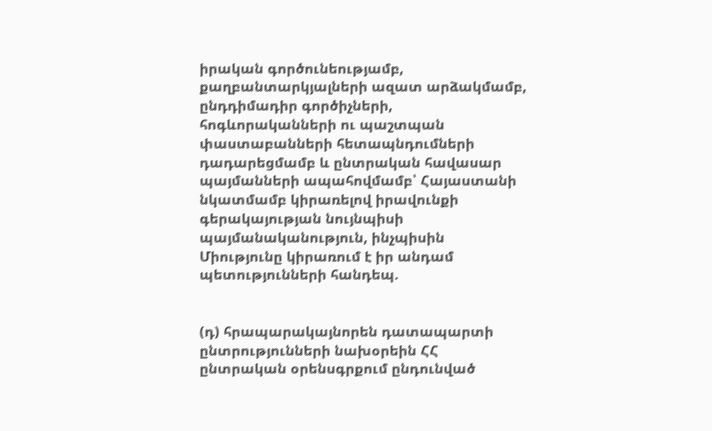իրական գործունեությամբ, քաղբանտարկյալների ազատ արձակմամբ, ընդդիմադիր գործիչների, հոգևորականների ու պաշտպան փաստաբանների հետապնդումների դադարեցմամբ և ընտրական հավասար պայմանների ապահովմամբ՝ Հայաստանի նկատմամբ կիրառելով իրավունքի գերակայության նույնպիսի պայմանականություն, ինչպիսին Միությունը կիրառում է իր անդամ պետությունների հանդեպ.


(դ) հրապարակայնորեն դատապարտի ընտրությունների նախօրեին ՀՀ ընտրական օրենսգրքում ընդունված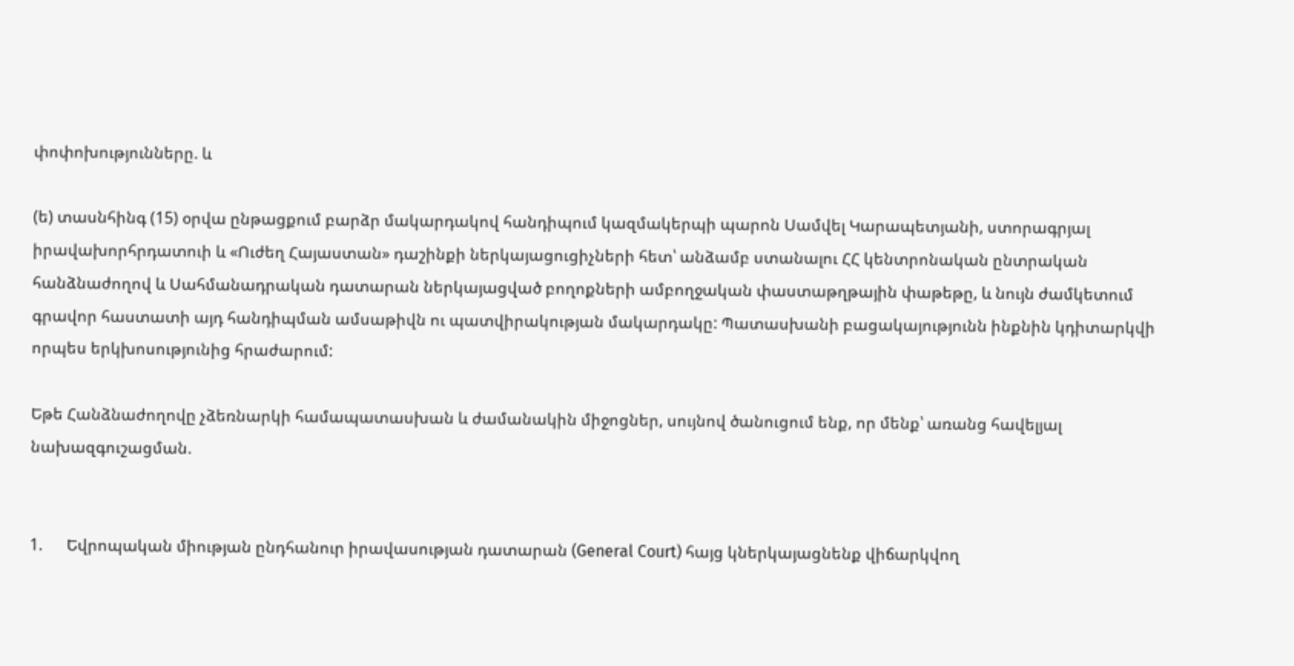փոփոխությունները. և

(ե) տասնհինգ (15) օրվա ընթացքում բարձր մակարդակով հանդիպում կազմակերպի պարոն Սամվել Կարապետյանի, ստորագրյալ իրավախորհրդատուի և «Ուժեղ Հայաստան» դաշինքի ներկայացուցիչների հետ՝ անձամբ ստանալու ՀՀ կենտրոնական ընտրական հանձնաժողով և Սահմանադրական դատարան ներկայացված բողոքների ամբողջական փաստաթղթային փաթեթը, և նույն ժամկետում գրավոր հաստատի այդ հանդիպման ամսաթիվն ու պատվիրակության մակարդակը: Պատասխանի բացակայությունն ինքնին կդիտարկվի որպես երկխոսությունից հրաժարում:

Եթե Հանձնաժողովը չձեռնարկի համապատասխան և ժամանակին միջոցներ, սույնով ծանուցում ենք, որ մենք՝ առանց հավելյալ նախազգուշացման.


1.      Եվրոպական միության ընդհանուր իրավասության դատարան (General Court) հայց կներկայացնենք վիճարկվող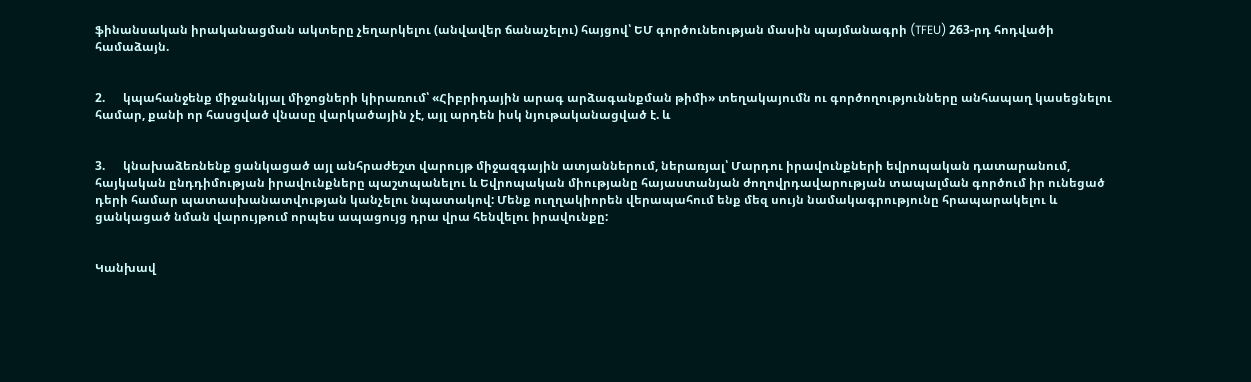ֆինանսական իրականացման ակտերը չեղարկելու (անվավեր ճանաչելու) հայցով՝ ԵՄ գործունեության մասին պայմանագրի (TFEU) 263-րդ հոդվածի համաձայն.


2.      կպահանջենք միջանկյալ միջոցների կիրառում՝ «Հիբրիդային արագ արձագանքման թիմի» տեղակայումն ու գործողությունները անհապաղ կասեցնելու համար, քանի որ հասցված վնասը վարկածային չէ, այլ արդեն իսկ նյութականացված է. և


3.      կնախաձեռնենք ցանկացած այլ անհրաժեշտ վարույթ միջազգային ատյաններում, ներառյալ՝ Մարդու իրավունքների եվրոպական դատարանում, հայկական ընդդիմության իրավունքները պաշտպանելու և Եվրոպական միությանը հայաստանյան ժողովրդավարության տապալման գործում իր ունեցած դերի համար պատասխանատվության կանչելու նպատակով: Մենք ուղղակիորեն վերապահում ենք մեզ սույն նամակագրությունը հրապարակելու և ցանկացած նման վարույթում որպես ապացույց դրա վրա հենվելու իրավունքը:


Կանխավ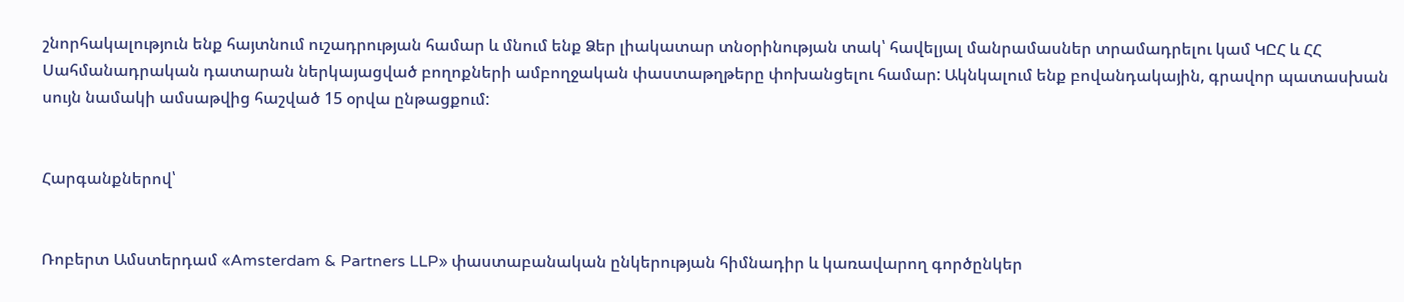շնորհակալություն ենք հայտնում ուշադրության համար և մնում ենք Ձեր լիակատար տնօրինության տակ՝ հավելյալ մանրամասներ տրամադրելու կամ ԿԸՀ և ՀՀ Սահմանադրական դատարան ներկայացված բողոքների ամբողջական փաստաթղթերը փոխանցելու համար: Ակնկալում ենք բովանդակային, գրավոր պատասխան սույն նամակի ամսաթվից հաշված 15 օրվա ընթացքում:


Հարգանքներով՝


Ռոբերտ Ամստերդամ «Amsterdam & Partners LLP» փաստաբանական ընկերության հիմնադիր և կառավարող գործընկեր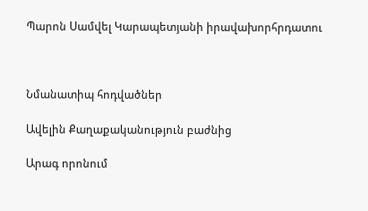Պարոն Սամվել Կարապետյանի իրավախորհրդատու



Նմանատիպ հոդվածներ

Ավելին Քաղաքականություն բաժնից

Արագ որոնում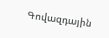Գովազդային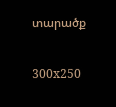տարածք

300x250